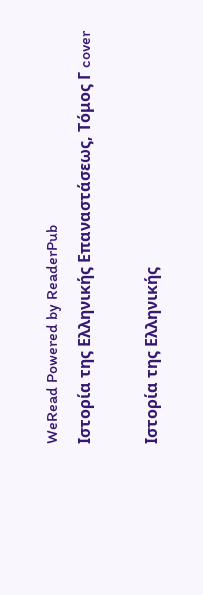WeRead Powered by ReaderPub
Ιστορία της Ελληνικής Επαναστάσεως, Τόμος Γ cover

Ιστορία της Ελληνικής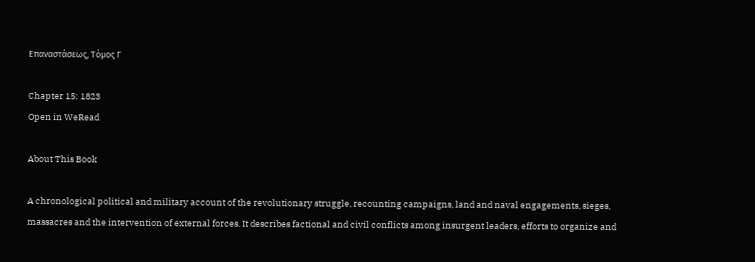Επαναστάσεως, Τόμος Γ

Chapter 15: 1823
Open in WeRead

About This Book

A chronological political and military account of the revolutionary struggle, recounting campaigns, land and naval engagements, sieges, massacres and the intervention of external forces. It describes factional and civil conflicts among insurgent leaders, efforts to organize and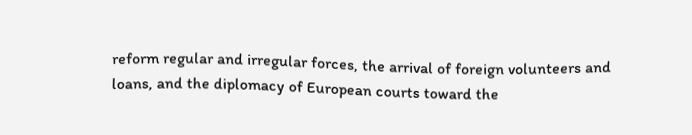reform regular and irregular forces, the arrival of foreign volunteers and loans, and the diplomacy of European courts toward the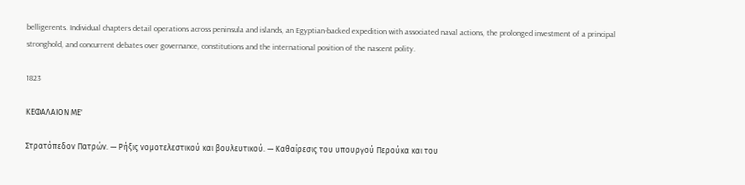belligerents. Individual chapters detail operations across peninsula and islands, an Egyptian-backed expedition with associated naval actions, the prolonged investment of a principal stronghold, and concurrent debates over governance, constitutions and the international position of the nascent polity.

1823

ΚΕΦΑΛΑΙΟΝ ΜΕ'

Στρατόπεδον Πατρών. — Ρήξις νομοτελεστικού και βουλευτικού. — Καθαίρεσις του υπουργού Περούκα και του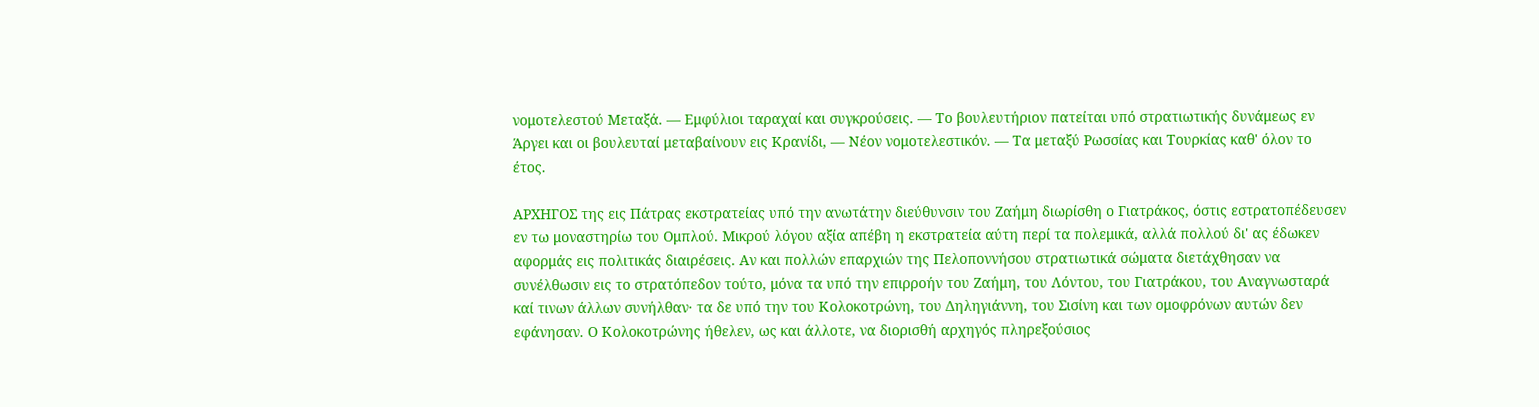νομοτελεστού Μεταξά. — Εμφύλιοι ταραχαί και συγκρούσεις. — Το βουλευτήριον πατείται υπό στρατιωτικής δυνάμεως εν Άργει και οι βουλευταί μεταβαίνουν εις Κρανίδι, — Νέον νομοτελεστικόν. — Τα μεταξύ Ρωσσίας και Τουρκίας καθ' όλον το έτος.

ΑΡΧΗΓΟΣ της εις Πάτρας εκστρατείας υπό την ανωτάτην διεύθυνσιν του Ζαήμη διωρίσθη ο Γιατράκος, όστις εστρατοπέδευσεν εν τω μοναστηρίω του Ομπλού. Μικρού λόγου αξία απέβη η εκστρατεία αύτη περί τα πολεμικά, αλλά πολλού δι' ας έδωκεν αφορμάς εις πολιτικάς διαιρέσεις. Αν και πολλών επαρχιών της Πελοποννήσου στρατιωτικά σώματα διετάχθησαν να συνέλθωσιν εις το στρατόπεδον τούτο, μόνα τα υπό την επιρροήν του Ζαήμη, του Λόντου, του Γιατράκου, του Αναγνωσταρά καί τινων άλλων συνήλθαν· τα δε υπό την του Κολοκοτρώνη, του Δηληγιάννη, του Σισίνη και των ομοφρόνων αυτών δεν εφάνησαν. Ο Κολοκοτρώνης ήθελεν, ως και άλλοτε, να διορισθή αρχηγός πληρεξούσιος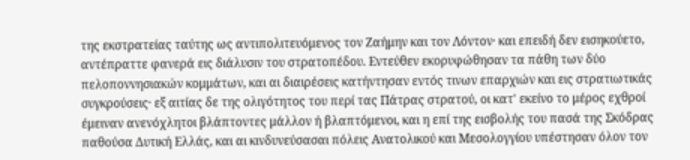της εκστρατείας ταύτης ως αντιπολιτευόμενος τον Ζαήμην και τον Λόντον· και επειδή δεν εισηκούετο, αντέπραττε φανερά εις διάλυσιν του στρατοπέδου. Εντεύθεν εκορυφώθησαν τα πάθη των δύο πελοποννησιακών κομμάτων, και αι διαιρέσεις κατήντησαν εντός τινων επαρχιών και εις στρατιωτικάς συγκρούσεις· εξ αιτίας δε της ολιγότητος του περί τας Πάτρας στρατού, οι κατ' εκείνο το μέρος εχθροί έμειναν ανενόχλητοι βλάπτοντες μάλλον ή βλαπτόμενοι, και η επί της εισβολής του πασά της Σκόδρας παθούσα Δυτική Ελλάς, και αι κινδυνεύσασαι πόλεις Ανατολικού και Μεσολογγίου υπέστησαν όλον τον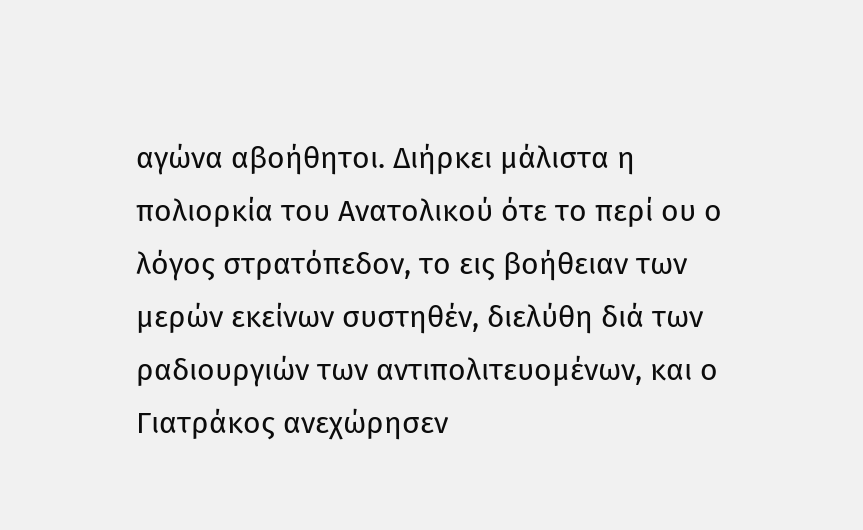αγώνα αβοήθητοι. Διήρκει μάλιστα η πολιορκία του Ανατολικού ότε το περί ου ο λόγος στρατόπεδον, το εις βοήθειαν των μερών εκείνων συστηθέν, διελύθη διά των ραδιουργιών των αντιπολιτευομένων, και ο Γιατράκος ανεχώρησεν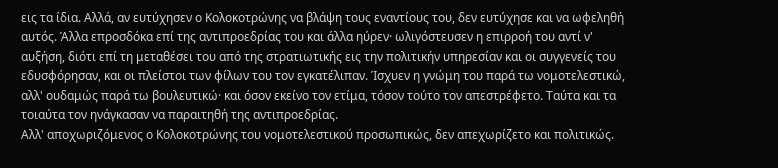εις τα ίδια. Αλλά, αν ευτύχησεν ο Κολοκοτρώνης να βλάψη τους εναντίους του, δεν ευτύχησε και να ωφεληθή αυτός. Άλλα επροσδόκα επί της αντιπροεδρίας του και άλλα ηύρεν· ωλιγόστευσεν η επιρροή του αντί ν' αυξήση, διότι επί τη μεταθέσει του από της στρατιωτικής εις την πολιτικήν υπηρεσίαν και οι συγγενείς του εδυσφόρησαν, και οι πλείστοι των φίλων του τον εγκατέλιπαν. Ίσχυεν η γνώμη του παρά τω νομοτελεστικώ, αλλ' ουδαμώς παρά τω βουλευτικώ· και όσον εκείνο τον ετίμα, τόσον τούτο τον απεστρέφετο. Ταύτα και τα τοιαύτα τον ηνάγκασαν να παραιτηθή της αντιπροεδρίας.
Αλλ' αποχωριζόμενος ο Κολοκοτρώνης του νομοτελεστικού προσωπικώς, δεν απεχωρίζετο και πολιτικώς.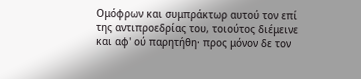Ομόφρων και συμπράκτωρ αυτού τον επί της αντιπροεδρίας του, τοιούτος διέμεινε και αφ' ού παρητήθη· προς μόνον δε τον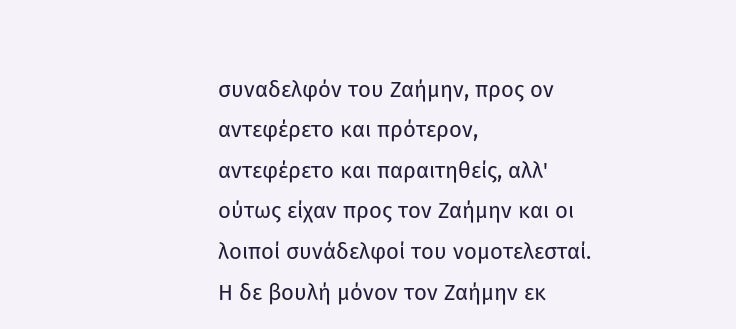συναδελφόν του Ζαήμην, προς ον αντεφέρετο και πρότερον, αντεφέρετο και παραιτηθείς, αλλ' ούτως είχαν προς τον Ζαήμην και οι λοιποί συνάδελφοί του νομοτελεσταί.
Η δε βουλή μόνον τον Ζαήμην εκ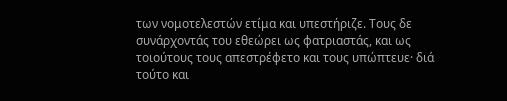των νομοτελεστών ετίμα και υπεστήριζε. Τους δε συνάρχοντάς του εθεώρει ως φατριαστάς, και ως τοιούτους τους απεστρέφετο και τους υπώπτευε· διά τούτο και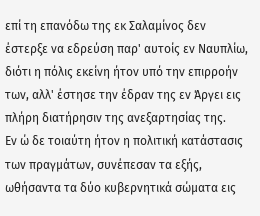επί τη επανόδω της εκ Σαλαμίνος δεν έστερξε να εδρεύση παρ' αυτοίς εν Ναυπλίω, διότι η πόλις εκείνη ήτον υπό την επιρροήν των, αλλ' έστησε την έδραν της εν Άργει εις πλήρη διατήρησιν της ανεξαρτησίας της.
Εν ώ δε τοιαύτη ήτον η πολιτική κατάστασις των πραγμάτων, συνέπεσαν τα εξής, ωθήσαντα τα δύο κυβερνητικά σώματα εις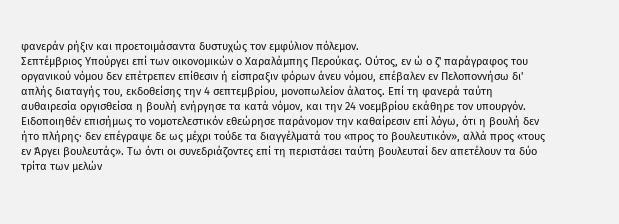φανεράν ρήξιν και προετοιμάσαντα δυστυχώς τον εμφύλιον πόλεμον.
Σεπτέμβριος Υπούργει επί των οικονομικών ο Χαραλάμπης Περούκας. Ούτος, εν ώ ο ζ' παράγραφος του οργανικού νόμου δεν επέτρεπεν επίθεσιν ή είσπραξιν φόρων άνευ νόμου, επέβαλεν εν Πελοποννήσω δι' απλής διαταγής του, εκδοθείσης την 4 σεπτεμβρίου, μονοπωλείον άλατος. Επί τη φανερά ταύτη αυθαιρεσία οργισθείσα η βουλή ενήργησε τα κατά νόμον, και την 24 νοεμβρίου εκάθηρε τον υπουργόν. Ειδοποιηθέν επισήμως το νομοτελεστικόν εθεώρησε παράνομον την καθαίρεσιν επί λόγω, ότι η βουλή δεν ήτο πλήρης· δεν επέγραψε δε ως μέχρι τούδε τα διαγγέλματά του «προς το βουλευτικόν», αλλά προς «τους εν Άργει βουλευτάς». Τω όντι οι συνεδριάζοντες επί τη περιστάσει ταύτη βουλευταί δεν απετέλουν τα δύο τρίτα των μελών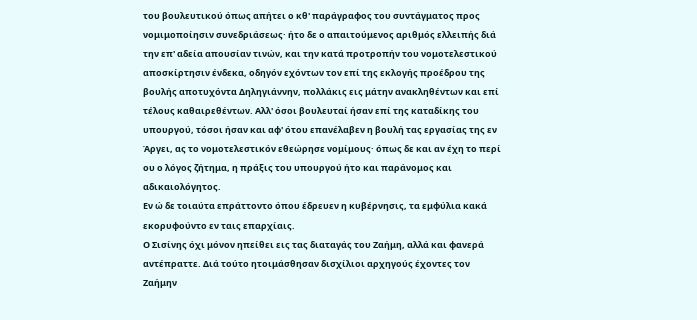του βουλευτικού όπως απήτει ο κθ' παράγραφος του συντάγματος προς νομιμοποίησιν συνεδριάσεως· ήτο δε ο απαιτούμενος αριθμός ελλειπής διά την επ' αδεία απουσίαν τινών, και την κατά προτροπήν του νομοτελεστικού αποσκίρτησιν ένδεκα, οδηγόν εχόντων τον επί της εκλογής προέδρου της βουλής αποτυχόντα Δηληγιάννην, πολλάκις εις μάτην ανακληθέντων και επί τέλους καθαιρεθέντων. Αλλ' όσοι βουλευταί ήσαν επί της καταδίκης του υπουργού, τόσοι ήσαν και αφ' ότου επανέλαβεν η βουλή τας εργασίας της εν Άργει, ας το νομοτελεστικόν εθεώρησε νομίμους· όπως δε και αν έχη το περί ου ο λόγος ζήτημα, η πράξις του υπουργού ήτο και παράνομος και αδικαιολόγητος.
Εν ώ δε τοιαύτα επράττοντο όπου έδρευεν η κυβέρνησις, τα εμφύλια κακά εκορυφούντο εν ταις επαρχίαις.
Ο Σισίνης όχι μόνον ηπείθει εις τας διαταγάς του Ζαήμη, αλλά και φανερά αντέπραττε. Διά τούτο ητοιμάσθησαν δισχίλιοι αρχηγούς έχοντες τον Ζαήμην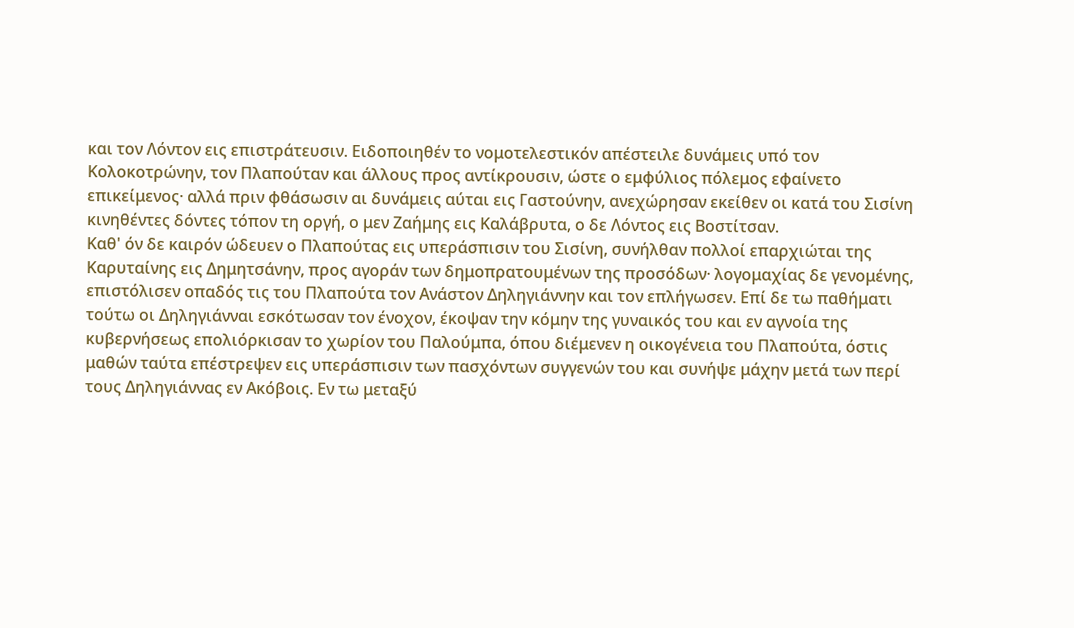και τον Λόντον εις επιστράτευσιν. Ειδοποιηθέν το νομοτελεστικόν απέστειλε δυνάμεις υπό τον Κολοκοτρώνην, τον Πλαπούταν και άλλους προς αντίκρουσιν, ώστε ο εμφύλιος πόλεμος εφαίνετο επικείμενος· αλλά πριν φθάσωσιν αι δυνάμεις αύται εις Γαστούνην, ανεχώρησαν εκείθεν οι κατά του Σισίνη κινηθέντες δόντες τόπον τη οργή, ο μεν Ζαήμης εις Καλάβρυτα, ο δε Λόντος εις Βοστίτσαν.
Καθ' όν δε καιρόν ώδευεν ο Πλαπούτας εις υπεράσπισιν του Σισίνη, συνήλθαν πολλοί επαρχιώται της Καρυταίνης εις Δημητσάνην, προς αγοράν των δημοπρατουμένων της προσόδων· λογομαχίας δε γενομένης, επιστόλισεν οπαδός τις του Πλαπούτα τον Ανάστον Δηληγιάννην και τον επλήγωσεν. Επί δε τω παθήματι τούτω οι Δηληγιάνναι εσκότωσαν τον ένοχον, έκοψαν την κόμην της γυναικός του και εν αγνοία της κυβερνήσεως επολιόρκισαν το χωρίον του Παλούμπα, όπου διέμενεν η οικογένεια του Πλαπούτα, όστις μαθών ταύτα επέστρεψεν εις υπεράσπισιν των πασχόντων συγγενών του και συνήψε μάχην μετά των περί τους Δηληγιάννας εν Ακόβοις. Εν τω μεταξύ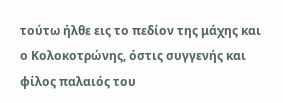τούτω ήλθε εις το πεδίον της μάχης και ο Κολοκοτρώνης, όστις συγγενής και φίλος παλαιός του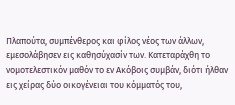Πλαπούτα, συμπένθερος και φίλος νέος των άλλων, εμεσολάβησεν εις καθησύχασίν των. Κατεταράχθη το νομοτελεστικόν μαθόν το εν Ακόβοις συμβάν, διότι ήλθαν εις χείρας δύο οικογένειαι του κόμματός του,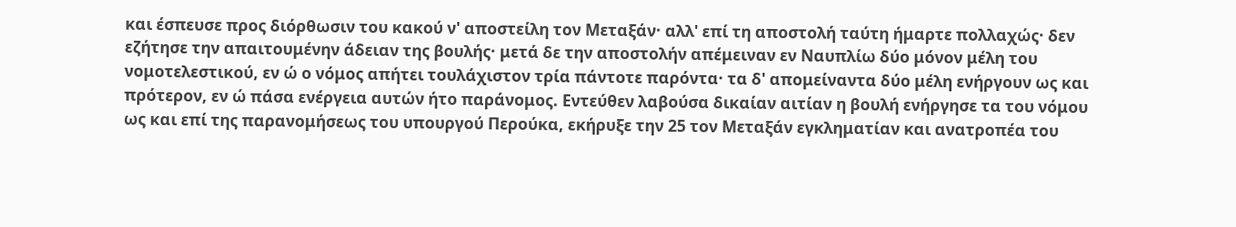και έσπευσε προς διόρθωσιν του κακού ν' αποστείλη τον Μεταξάν· αλλ' επί τη αποστολή ταύτη ήμαρτε πολλαχώς· δεν εζήτησε την απαιτουμένην άδειαν της βουλής· μετά δε την αποστολήν απέμειναν εν Ναυπλίω δύο μόνον μέλη του νομοτελεστικού, εν ώ ο νόμος απήτει τουλάχιστον τρία πάντοτε παρόντα· τα δ' απομείναντα δύο μέλη ενήργουν ως και πρότερον, εν ώ πάσα ενέργεια αυτών ήτο παράνομος. Εντεύθεν λαβούσα δικαίαν αιτίαν η βουλή ενήργησε τα του νόμου ως και επί της παρανομήσεως του υπουργού Περούκα, εκήρυξε την 25 τον Μεταξάν εγκληματίαν και ανατροπέα του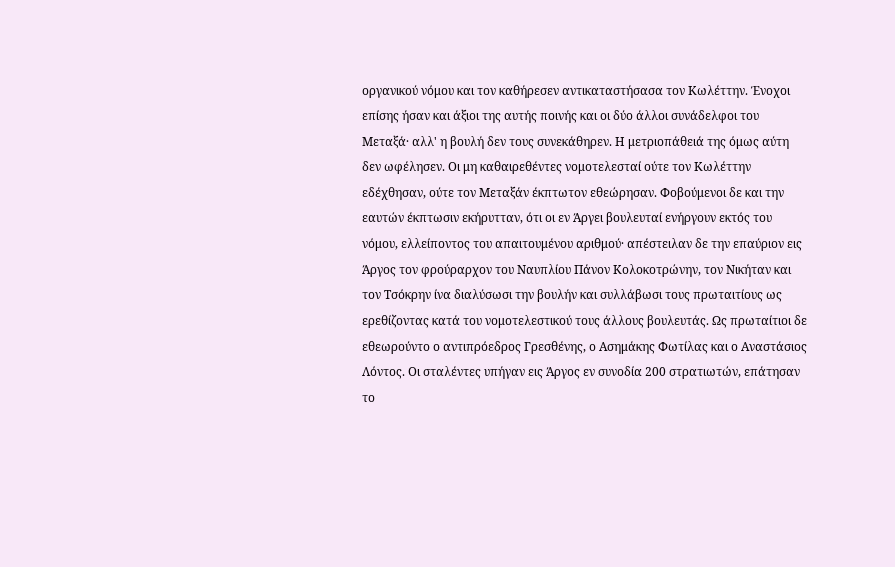οργανικού νόμου και τον καθήρεσεν αντικαταστήσασα τον Κωλέττην. Ένοχοι επίσης ήσαν και άξιοι της αυτής ποινής και οι δύο άλλοι συνάδελφοι του Μεταξά· αλλ' η βουλή δεν τους συνεκάθηρεν. Η μετριοπάθειά της όμως αύτη δεν ωφέλησεν. Οι μη καθαιρεθέντες νομοτελεσταί ούτε τον Κωλέττην εδέχθησαν, ούτε τον Μεταξάν έκπτωτον εθεώρησαν. Φοβούμενοι δε και την εαυτών έκπτωσιν εκήρυτταν, ότι οι εν Άργει βουλευταί ενήργουν εκτός του νόμου, ελλείποντος του απαιτουμένου αριθμού· απέστειλαν δε την επαύριον εις Άργος τον φρούραρχον του Ναυπλίου Πάνον Κολοκοτρώνην, τον Νικήταν και τον Τσόκρην ίνα διαλύσωσι την βουλήν και συλλάβωσι τους πρωταιτίους ως ερεθίζοντας κατά του νομοτελεστικού τους άλλους βουλευτάς. Ως πρωταίτιοι δε εθεωρούντο ο αντιπρόεδρος Γρεσθένης, ο Ασημάκης Φωτίλας και ο Αναστάσιος Λόντος. Οι σταλέντες υπήγαν εις Άργος εν συνοδία 200 στρατιωτών, επάτησαν το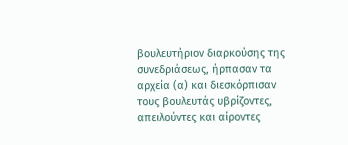βουλευτήριον διαρκούσης της συνεδριάσεως, ήρπασαν τα αρχεία (α) και διεσκόρπισαν τους βουλευτάς υβρίζοντες, απειλούντες και αίροντες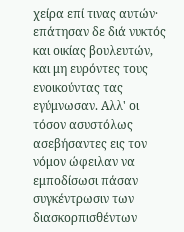χείρα επί τινας αυτών· επάτησαν δε διά νυκτός και οικίας βουλευτών, και μη ευρόντες τους ενοικούντας τας εγύμνωσαν. Αλλ' οι τόσον ασυστόλως ασεβήσαντες εις τον νόμον ώφειλαν να εμποδίσωσι πάσαν συγκέντρωσιν των διασκορπισθέντων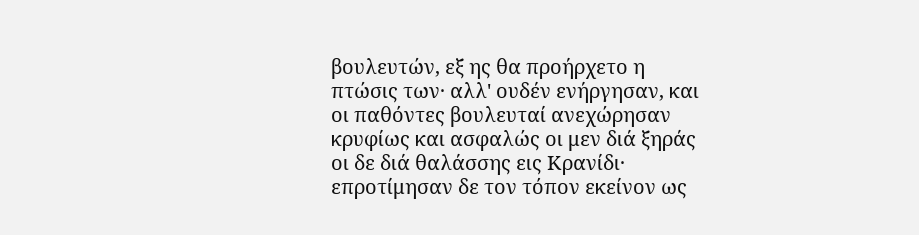βουλευτών, εξ ης θα προήρχετο η πτώσις των· αλλ' ουδέν ενήργησαν, και οι παθόντες βουλευταί ανεχώρησαν κρυφίως και ασφαλώς οι μεν διά ξηράς οι δε διά θαλάσσης εις Κρανίδι· επροτίμησαν δε τον τόπον εκείνον ως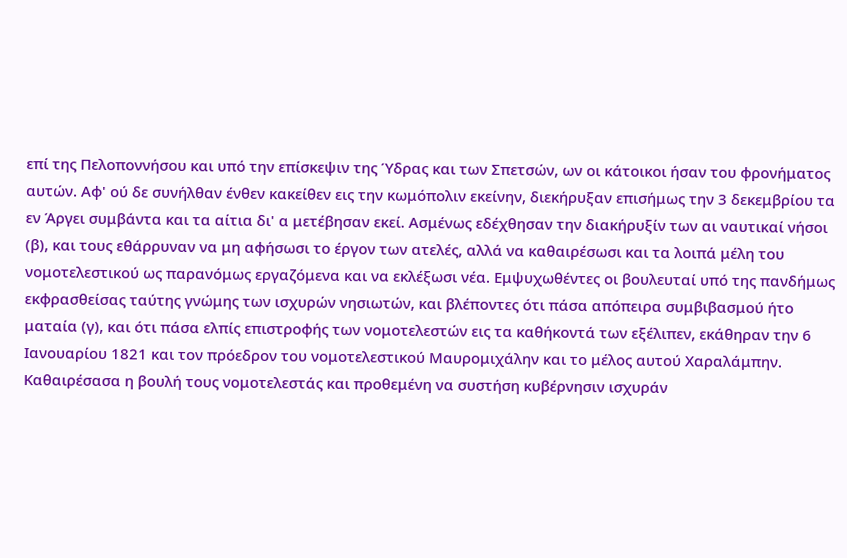επί της Πελοποννήσου και υπό την επίσκεψιν της Ύδρας και των Σπετσών, ων οι κάτοικοι ήσαν του φρονήματος αυτών. Αφ' ού δε συνήλθαν ένθεν κακείθεν εις την κωμόπολιν εκείνην, διεκήρυξαν επισήμως την 3 δεκεμβρίου τα εν Άργει συμβάντα και τα αίτια δι' α μετέβησαν εκεί. Ασμένως εδέχθησαν την διακήρυξίν των αι ναυτικαί νήσοι (β), και τους εθάρρυναν να μη αφήσωσι το έργον των ατελές, αλλά να καθαιρέσωσι και τα λοιπά μέλη του νομοτελεστικού ως παρανόμως εργαζόμενα και να εκλέξωσι νέα. Εμψυχωθέντες οι βουλευταί υπό της πανδήμως εκφρασθείσας ταύτης γνώμης των ισχυρών νησιωτών, και βλέποντες ότι πάσα απόπειρα συμβιβασμού ήτο ματαία (γ), και ότι πάσα ελπίς επιστροφής των νομοτελεστών εις τα καθήκοντά των εξέλιπεν, εκάθηραν την 6 Ιανουαρίου 1821 και τον πρόεδρον του νομοτελεστικού Μαυρομιχάλην και το μέλος αυτού Χαραλάμπην.
Καθαιρέσασα η βουλή τους νομοτελεστάς και προθεμένη να συστήση κυβέρνησιν ισχυράν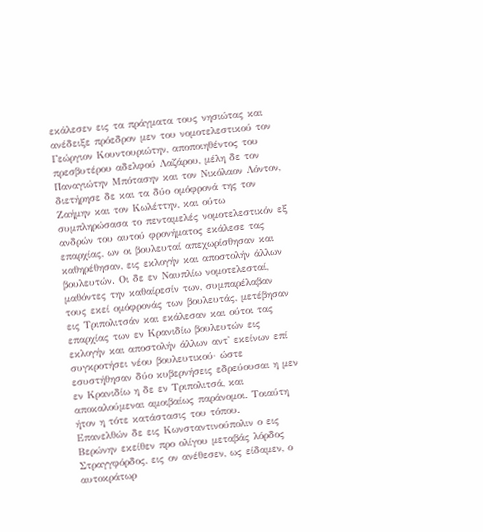εκάλεσεν εις τα πράγματα τους νησιώτας και ανέδειξε πρόεδρον μεν του νομοτελεστικού τον Γεώργιον Κουντουριώτην, αποποιηθέντος του πρεσβυτέρου αδελφού Λαζάρου, μέλη δε τον Παναγιώτην Μπότασην και τον Νικόλαον Λόντον, διετήρησε δε και τα δύο ομόφρονά της τον Ζαήμην και τον Κωλέττην, και ούτω συμπληρώσασα το πενταμελές νομοτελεστικόν εξ ανδρών του αυτού φρονήματος εκάλεσε τας επαρχίας, ων οι βουλευταί απεχωρίσθησαν και καθηρέθησαν, εις εκλογήν και αποστολήν άλλων βουλευτών. Οι δε εν Ναυπλίω νομοτελεσταί, μαθόντες την καθαίρεσίν των, συμπαρέλαβαν τους εκεί ομόφρονάς των βουλευτάς, μετέβησαν εις Τριπολιτσάν και εκάλεσαν και ούτοι τας επαρχίας των εν Κρανιδίω βουλευτών εις εκλογήν και αποστολήν άλλων αντ' εκείνων επί συγκροτήσει νέου βουλευτικού· ώστε εσυστήθησαν δύο κυβερνήσεις εδρεύουσαι η μεν εν Κρανιδίω η δε εν Τριπολιτσά, και αποκαλούμεναι αμοιβαίως παράνομοι. Τοιαύτη ήτον η τότε κατάστασις του τόπου.
Επανελθών δε εις Κωνσταντινούπολιν ο εις Βερώνην εκείθεν προ ολίγου μεταβάς λόρδος Στραγγφόρδος, εις ον ανέθεσεν, ως είδαμεν, ο αυτοκράτωρ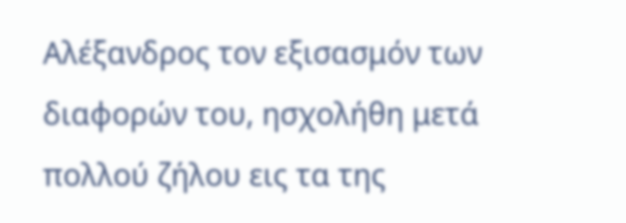Αλέξανδρος τον εξισασμόν των διαφορών του, ησχολήθη μετά πολλού ζήλου εις τα της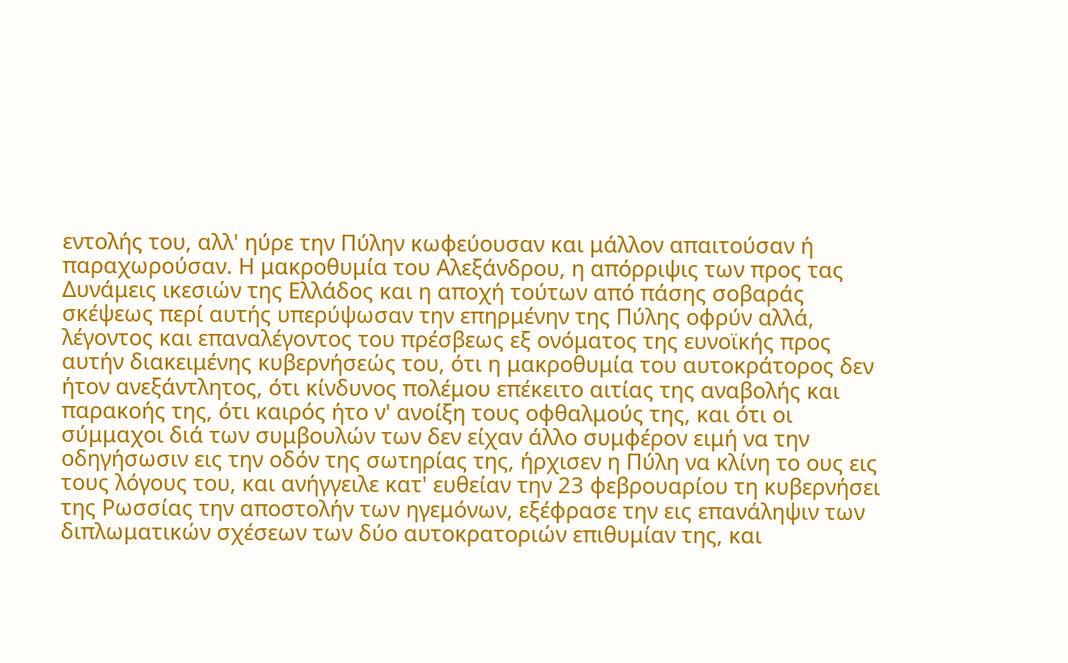εντολής του, αλλ' ηύρε την Πύλην κωφεύουσαν και μάλλον απαιτούσαν ή παραχωρούσαν. Η μακροθυμία του Αλεξάνδρου, η απόρριψις των προς τας Δυνάμεις ικεσιών της Ελλάδος και η αποχή τούτων από πάσης σοβαράς σκέψεως περί αυτής υπερύψωσαν την επηρμένην της Πύλης οφρύν αλλά, λέγοντος και επαναλέγοντος του πρέσβεως εξ ονόματος της ευνοϊκής προς αυτήν διακειμένης κυβερνήσεώς του, ότι η μακροθυμία του αυτοκράτορος δεν ήτον ανεξάντλητος, ότι κίνδυνος πολέμου επέκειτο αιτίας της αναβολής και παρακοής της, ότι καιρός ήτο ν' ανοίξη τους οφθαλμούς της, και ότι οι σύμμαχοι διά των συμβουλών των δεν είχαν άλλο συμφέρον ειμή να την οδηγήσωσιν εις την οδόν της σωτηρίας της, ήρχισεν η Πύλη να κλίνη το ους εις τους λόγους του, και ανήγγειλε κατ' ευθείαν την 23 φεβρουαρίου τη κυβερνήσει της Ρωσσίας την αποστολήν των ηγεμόνων, εξέφρασε την εις επανάληψιν των διπλωματικών σχέσεων των δύο αυτοκρατοριών επιθυμίαν της, και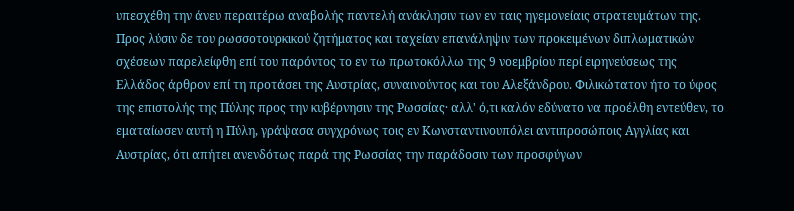υπεσχέθη την άνευ περαιτέρω αναβολής παντελή ανάκλησιν των εν ταις ηγεμονείαις στρατευμάτων της. Προς λύσιν δε του ρωσσοτουρκικού ζητήματος και ταχείαν επανάληψιν των προκειμένων διπλωματικών σχέσεων παρελείφθη επί του παρόντος το εν τω πρωτοκόλλω της 9 νοεμβρίου περί ειρηνεύσεως της Ελλάδος άρθρον επί τη προτάσει της Αυστρίας, συναινούντος και του Αλεξάνδρου. Φιλικώτατον ήτο το ύφος της επιστολής της Πύλης προς την κυβέρνησιν της Ρωσσίας· αλλ' ό,τι καλόν εδύνατο να προέλθη εντεύθεν, το εματαίωσεν αυτή η Πύλη, γράψασα συγχρόνως τοις εν Κωνσταντινουπόλει αντιπροσώποις Αγγλίας και Αυστρίας, ότι απήτει ανενδότως παρά της Ρωσσίας την παράδοσιν των προσφύγων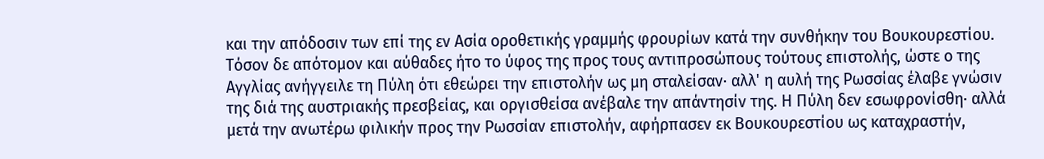και την απόδοσιν των επί της εν Ασία οροθετικής γραμμής φρουρίων κατά την συνθήκην του Βουκουρεστίου. Τόσον δε απότομον και αύθαδες ήτο το ύφος της προς τους αντιπροσώπους τούτους επιστολής, ώστε ο της Αγγλίας ανήγγειλε τη Πύλη ότι εθεώρει την επιστολήν ως μη σταλείσαν· αλλ' η αυλή της Ρωσσίας έλαβε γνώσιν της διά της αυστριακής πρεσβείας, και οργισθείσα ανέβαλε την απάντησίν της. Η Πύλη δεν εσωφρονίσθη· αλλά μετά την ανωτέρω φιλικήν προς την Ρωσσίαν επιστολήν, αφήρπασεν εκ Βουκουρεστίου ως καταχραστήν,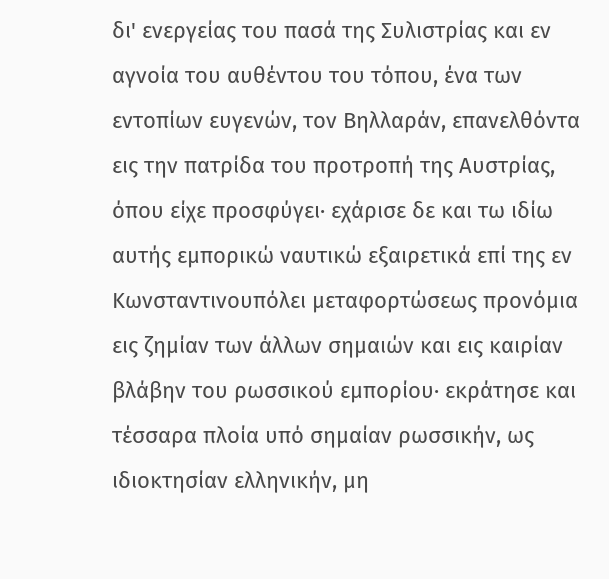δι' ενεργείας του πασά της Συλιστρίας και εν αγνοία του αυθέντου του τόπου, ένα των εντοπίων ευγενών, τον Βηλλαράν, επανελθόντα εις την πατρίδα του προτροπή της Αυστρίας, όπου είχε προσφύγει· εχάρισε δε και τω ιδίω αυτής εμπορικώ ναυτικώ εξαιρετικά επί της εν Κωνσταντινουπόλει μεταφορτώσεως προνόμια εις ζημίαν των άλλων σημαιών και εις καιρίαν βλάβην του ρωσσικού εμπορίου· εκράτησε και τέσσαρα πλοία υπό σημαίαν ρωσσικήν, ως ιδιοκτησίαν ελληνικήν, μη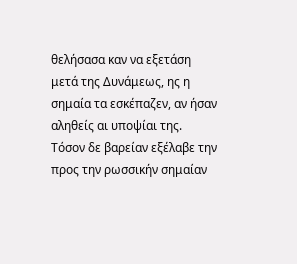θελήσασα καν να εξετάση μετά της Δυνάμεως, ης η σημαία τα εσκέπαζεν, αν ήσαν αληθείς αι υποψίαι της. Τόσον δε βαρείαν εξέλαβε την προς την ρωσσικήν σημαίαν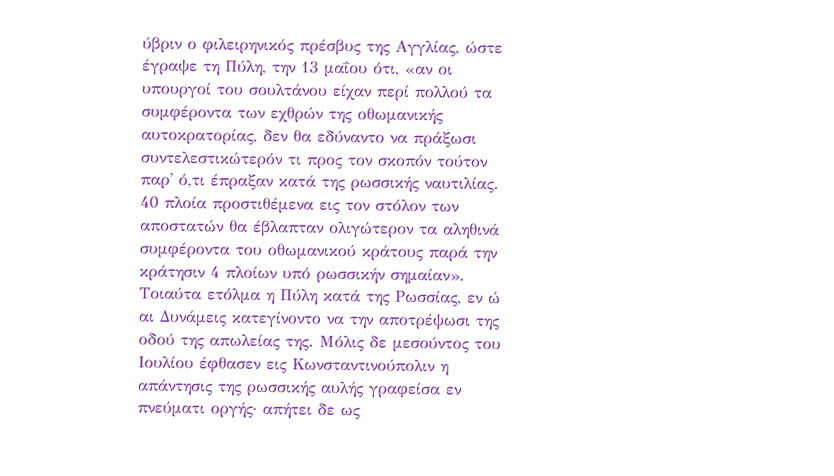ύβριν ο φιλειρηνικός πρέσβυς της Αγγλίας, ώστε έγραψε τη Πύλη, την 13 μαΐου ότι, «αν οι υπουργοί του σουλτάνου είχαν περί πολλού τα συμφέροντα των εχθρών της οθωμανικής αυτοκρατορίας, δεν θα εδύναντο να πράξωσι συντελεστικώτερόν τι προς τον σκοπόν τούτον παρ' ό,τι έπραξαν κατά της ρωσσικής ναυτιλίας. 40 πλοία προστιθέμενα εις τον στόλον των αποστατών θα έβλαπταν ολιγώτερον τα αληθινά συμφέροντα του οθωμανικού κράτους παρά την κράτησιν 4 πλοίων υπό ρωσσικήν σημαίαν».
Τοιαύτα ετόλμα η Πύλη κατά της Ρωσσίας, εν ώ αι Δυνάμεις κατεγίνοντο να την αποτρέψωσι της οδού της απωλείας της. Μόλις δε μεσούντος του Ιουλίου έφθασεν εις Κωνσταντινούπολιν η απάντησις της ρωσσικής αυλής γραφείσα εν πνεύματι οργής· απήτει δε ως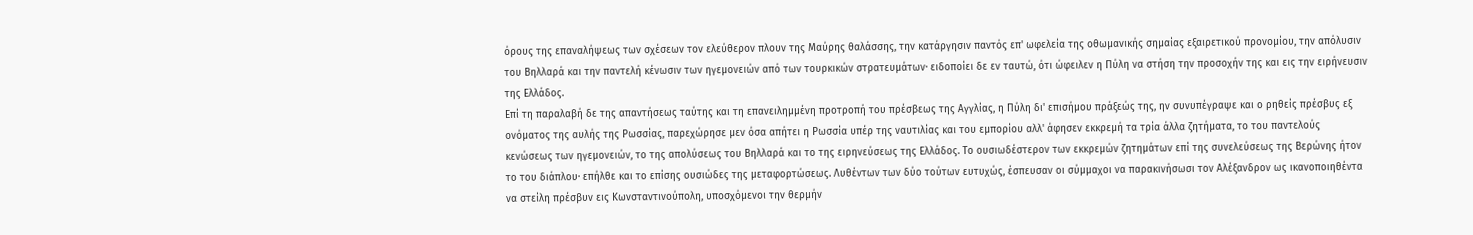όρους της επαναλήψεως των σχέσεων τον ελεύθερον πλουν της Μαύρης θαλάσσης, την κατάργησιν παντός επ' ωφελεία της οθωμανικής σημαίας εξαιρετικού προνομίου, την απόλυσιν του Βηλλαρά και την παντελή κένωσιν των ηγεμονειών από των τουρκικών στρατευμάτων· ειδοποίει δε εν ταυτώ, ότι ώφειλεν η Πύλη να στήση την προσοχήν της και εις την ειρήνευσιν της Ελλάδος.
Επί τη παραλαβή δε της απαντήσεως ταύτης και τη επανειλημμένη προτροπή του πρέσβεως της Αγγλίας, η Πύλη δι' επισήμου πράξεώς της, ην συνυπέγραψε και ο ρηθείς πρέσβυς εξ ονόματος της αυλής της Ρωσσίας, παρεχώρησε μεν όσα απήτει η Ρωσσία υπέρ της ναυτιλίας και του εμπορίου αλλ' άφησεν εκκρεμή τα τρία άλλα ζητήματα, το του παντελούς κενώσεως των ηγεμονειών, το της απολύσεως του Βηλλαρά και το της ειρηνεύσεως της Ελλάδος. Το ουσιωδέστερον των εκκρεμών ζητημάτων επί της συνελεύσεως της Βερώνης ήτον το του διάπλου· επήλθε και το επίσης ουσιώδες της μεταφορτώσεως. Λυθέντων των δύο τούτων ευτυχώς, έσπευσαν οι σύμμαχοι να παρακινήσωσι τον Αλέξανδρον ως ικανοποιηθέντα να στείλη πρέσβυν εις Κωνσταντινούπολη, υποσχόμενοι την θερμήν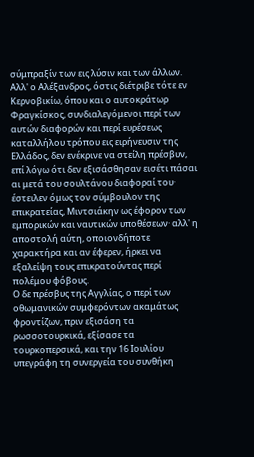σύμπραξίν των εις λύσιν και των άλλων. Αλλ' ο Αλέξανδρος, όστις διέτριβε τότε εν Κερνοβικίω, όπου και ο αυτοκράτωρ Φραγκίσκος, συνδιαλεγόμενοι περί των αυτών διαφορών και περί ευρέσεως καταλλήλου τρόπου εις ειρήνευσιν της Ελλάδος, δεν ενέκρινε να στείλη πρέσβυν, επί λόγω ότι δεν εξισάσθησαν εισέτι πάσαι αι μετά του σουλτάνου διαφοραί του· έστειλεν όμως τον σύμβουλον της επικρατείας, Μιντσιάκην ως έφορον των εμπορικών και ναυτικών υποθέσεων· αλλ' η αποστολή αύτη, οποιονδήποτε χαρακτήρα και αν έφερεν, ήρκει να εξαλείψη τους επικρατούντας περί πολέμου φόβους.
Ο δε πρέσβυς της Αγγλίας, ο περί των οθωμανικών συμφερόντων ακαμάτως φροντίζων, πριν εξισάση τα ρωσσοτουρκικά, εξίσασε τα τουρκοπερσικά, και την 16 Ιουλίου υπεγράφη τη συνεργεία του συνθήκη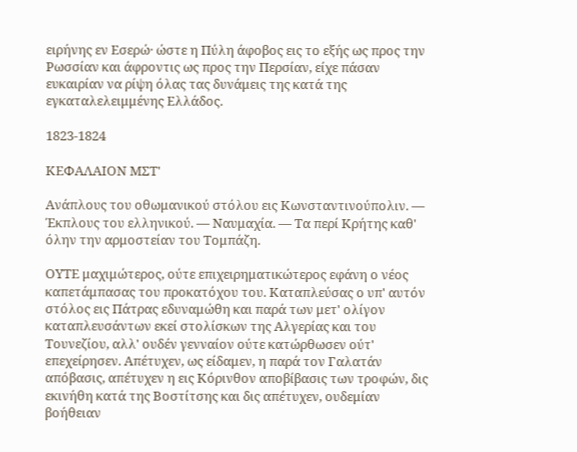ειρήνης εν Εσερώ· ώστε η Πύλη άφοβος εις το εξής ως προς την Ρωσσίαν και άφροντις ως προς την Περσίαν, είχε πάσαν ευκαιρίαν να ρίψη όλας τας δυνάμεις της κατά της εγκαταλελειμμένης Ελλάδος.

1823-1824

ΚΕΦΑΛΑΙΟΝ ΜΣΤ'

Ανάπλους του οθωμανικού στόλου εις Κωνσταντινούπολιν. — Έκπλους του ελληνικού. — Ναυμαχία. — Τα περί Κρήτης καθ' όλην την αρμοστείαν του Τομπάζη.

ΟΥΤΕ μαχιμώτερος, ούτε επιχειρηματικώτερος εφάνη ο νέος καπετάμπασας του προκατόχου του. Καταπλεύσας ο υπ' αυτόν στόλος εις Πάτρας εδυναμώθη και παρά των μετ' ολίγον καταπλευσάντων εκεί στολίσκων της Αλγερίας και του Τουνεζίου, αλλ' ουδέν γενναίον ούτε κατώρθωσεν ούτ' επεχείρησεν. Απέτυχεν, ως είδαμεν, η παρά τον Γαλατάν απόβασις, απέτυχεν η εις Κόρινθον αποβίβασις των τροφών, δις εκινήθη κατά της Βοστίτσης και δις απέτυχεν, ουδεμίαν βοήθειαν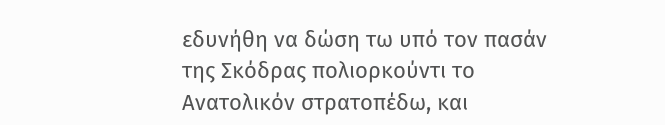εδυνήθη να δώση τω υπό τον πασάν της Σκόδρας πολιορκούντι το Ανατολικόν στρατοπέδω, και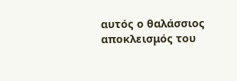αυτός ο θαλάσσιος αποκλεισμός του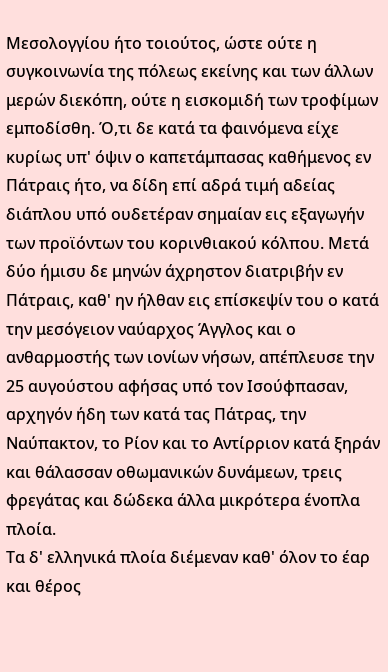Μεσολογγίου ήτο τοιούτος, ώστε ούτε η συγκοινωνία της πόλεως εκείνης και των άλλων μερών διεκόπη, ούτε η εισκομιδή των τροφίμων εμποδίσθη. Ό,τι δε κατά τα φαινόμενα είχε κυρίως υπ' όψιν ο καπετάμπασας καθήμενος εν Πάτραις ήτο, να δίδη επί αδρά τιμή αδείας διάπλου υπό ουδετέραν σημαίαν εις εξαγωγήν των προϊόντων του κορινθιακού κόλπου. Μετά δύο ήμισυ δε μηνών άχρηστον διατριβήν εν Πάτραις, καθ' ην ήλθαν εις επίσκεψίν του ο κατά την μεσόγειον ναύαρχος Άγγλος και ο ανθαρμοστής των ιονίων νήσων, απέπλευσε την 25 αυγούστου αφήσας υπό τον Ισούφπασαν, αρχηγόν ήδη των κατά τας Πάτρας, την Ναύπακτον, το Ρίον και το Αντίρριον κατά ξηράν και θάλασσαν οθωμανικών δυνάμεων, τρεις φρεγάτας και δώδεκα άλλα μικρότερα ένοπλα πλοία.
Τα δ' ελληνικά πλοία διέμεναν καθ' όλον το έαρ και θέρος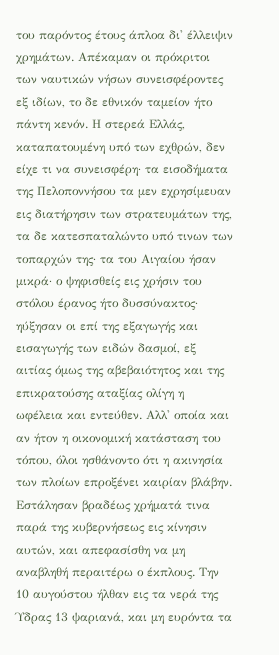του παρόντος έτους άπλοα δι' έλλειψιν χρημάτων. Απέκαμαν οι πρόκριτοι των ναυτικών νήσων συνεισφέροντες εξ ιδίων, το δε εθνικόν ταμείον ήτο πάντη κενόν. Η στερεά Ελλάς, καταπατουμένη υπό των εχθρών, δεν είχε τι να συνεισφέρη· τα εισοδήματα της Πελοποννήσου τα μεν εχρησίμευαν εις διατήρησιν των στρατευμάτων της, τα δε κατεσπαταλώντο υπό τινων των τοπαρχών της· τα του Αιγαίου ήσαν μικρά· ο ψηφισθείς εις χρήσιν του στόλου έρανος ήτο δυσσύνακτος· ηύξησαν οι επί της εξαγωγής και εισαγωγής των ειδών δασμοί, εξ αιτίας όμως της αβεβαιότητος και της επικρατούσης αταξίας ολίγη η ωφέλεια και εντεύθεν. Αλλ' οποία και αν ήτον η οικονομική κατάσταση του τόπου, όλοι ησθάνοντο ότι η ακινησία των πλοίων επροξένει καιρίαν βλάβην. Εστάλησαν βραδέως χρήματά τινα παρά της κυβερνήσεως εις κίνησιν αυτών, και απεφασίσθη να μη αναβληθή περαιτέρω ο έκπλους. Την 10 αυγούστου ήλθαν εις τα νερά της Ύδρας 13 ψαριανά, και μη ευρόντα τα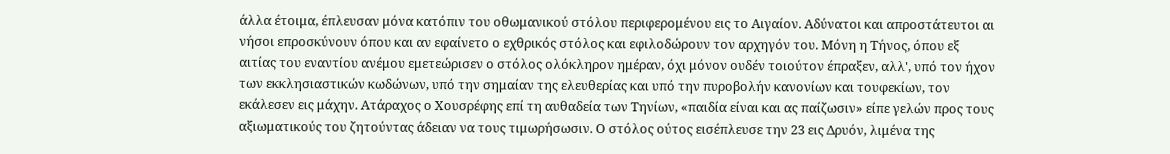άλλα έτοιμα, έπλευσαν μόνα κατόπιν του οθωμανικού στόλου περιφερομένου εις το Αιγαίον. Αδύνατοι και απροστάτευτοι αι νήσοι επροσκύνουν όπου και αν εφαίνετο ο εχθρικός στόλος και εφιλοδώρουν τον αρχηγόν του. Μόνη η Τήνος, όπου εξ αιτίας του εναντίου ανέμου εμετεώρισεν ο στόλος ολόκληρον ημέραν, όχι μόνον ουδέν τοιούτον έπραξεν, αλλ', υπό τον ήχον των εκκλησιαστικών κωδώνων, υπό την σημαίαν της ελευθερίας και υπό την πυροβολήν κανονίων και τουφεκίων, τον εκάλεσεν εις μάχην. Ατάραχος ο Χουσρέφης επί τη αυθαδεία των Τηνίων, «παιδία είναι και ας παίζωσιν» είπε γελών προς τους αξιωματικούς του ζητούντας άδειαν να τους τιμωρήσωσιν. Ο στόλος ούτος εισέπλευσε την 23 εις Δρυόν, λιμένα της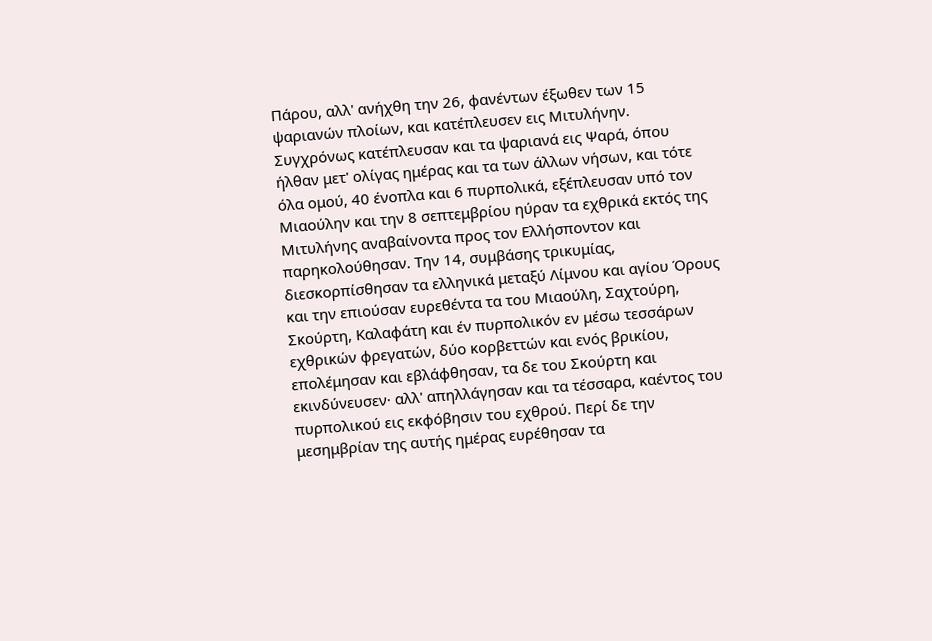Πάρου, αλλ' ανήχθη την 26, φανέντων έξωθεν των 15 ψαριανών πλοίων, και κατέπλευσεν εις Μιτυλήνην. Συγχρόνως κατέπλευσαν και τα ψαριανά εις Ψαρά, όπου ήλθαν μετ' ολίγας ημέρας και τα των άλλων νήσων, και τότε όλα ομού, 40 ένοπλα και 6 πυρπολικά, εξέπλευσαν υπό τον Μιαούλην και την 8 σεπτεμβρίου ηύραν τα εχθρικά εκτός της Μιτυλήνης αναβαίνοντα προς τον Ελλήσποντον και παρηκολούθησαν. Την 14, συμβάσης τρικυμίας, διεσκορπίσθησαν τα ελληνικά μεταξύ Λίμνου και αγίου Όρους και την επιούσαν ευρεθέντα τα του Μιαούλη, Σαχτούρη, Σκούρτη, Καλαφάτη και έν πυρπολικόν εν μέσω τεσσάρων εχθρικών φρεγατών, δύο κορβεττών και ενός βρικίου, επολέμησαν και εβλάφθησαν, τα δε του Σκούρτη και εκινδύνευσεν· αλλ' απηλλάγησαν και τα τέσσαρα, καέντος του πυρπολικού εις εκφόβησιν του εχθρού. Περί δε την μεσημβρίαν της αυτής ημέρας ευρέθησαν τα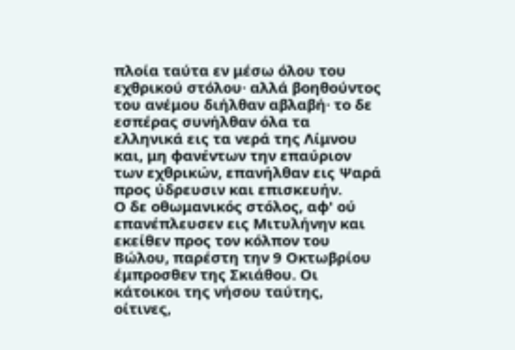πλοία ταύτα εν μέσω όλου του εχθρικού στόλου· αλλά βοηθούντος του ανέμου διήλθαν αβλαβή· το δε εσπέρας συνήλθαν όλα τα ελληνικά εις τα νερά της Λίμνου και, μη φανέντων την επαύριον των εχθρικών, επανήλθαν εις Ψαρά προς ύδρευσιν και επισκευήν.
Ο δε οθωμανικός στόλος, αφ' ού επανέπλευσεν εις Μιτυλήνην και εκείθεν προς τον κόλπον του Βώλου, παρέστη την 9 Οκτωβρίου έμπροσθεν της Σκιάθου. Οι κάτοικοι της νήσου ταύτης, οίτινες,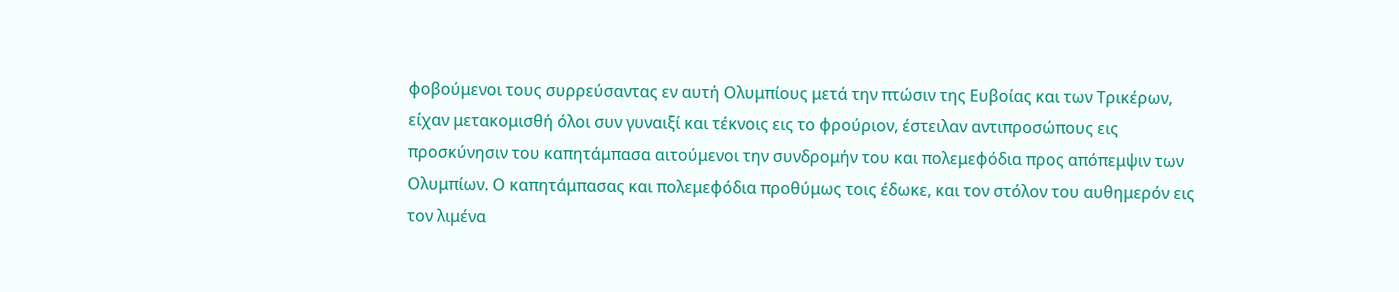φοβούμενοι τους συρρεύσαντας εν αυτή Ολυμπίους μετά την πτώσιν της Ευβοίας και των Τρικέρων, είχαν μετακομισθή όλοι συν γυναιξί και τέκνοις εις το φρούριον, έστειλαν αντιπροσώπους εις προσκύνησιν του καπητάμπασα αιτούμενοι την συνδρομήν του και πολεμεφόδια προς απόπεμψιν των Ολυμπίων. Ο καπητάμπασας και πολεμεφόδια προθύμως τοις έδωκε, και τον στόλον του αυθημερόν εις τον λιμένα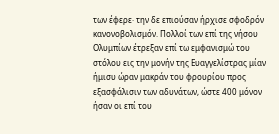των έφερε· την δε επιούσαν ήρχισε σφοδρόν κανονοβολισμόν. Πολλοί των επί της νήσου Ολυμπίων έτρεξαν επί τω εμφανισμώ του στόλου εις την μονήν της Ευαγγελίστρας μίαν ήμισυ ώραν μακράν του φρουρίου προς εξασφάλισιν των αδυνάτων, ώστε 400 μόνον ήσαν οι επί του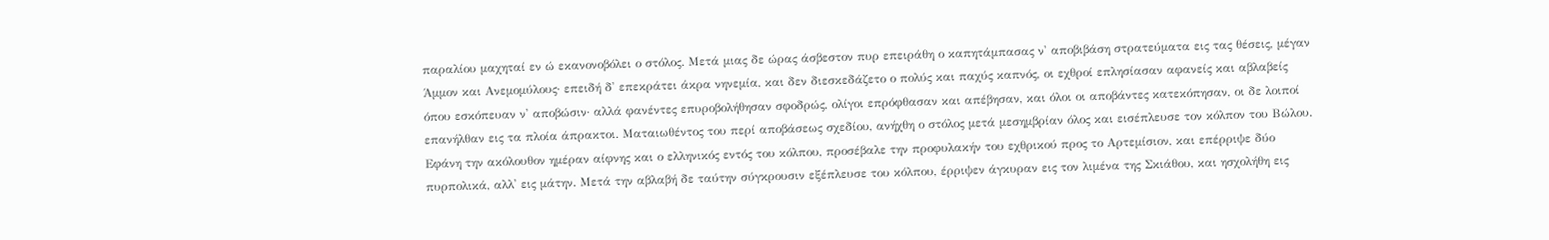παραλίου μαχηταί εν ώ εκανονοβόλει ο στόλος. Μετά μιας δε ώρας άσβεστον πυρ επειράθη ο καπητάμπασας ν' αποβιβάση στρατεύματα εις τας θέσεις, μέγαν Άμμον και Ανεμομύλους· επειδή δ' επεκράτει άκρα νηνεμία, και δεν διεσκεδάζετο ο πολύς και παχύς καπνός, οι εχθροί επλησίασαν αφανείς και αβλαβείς όπου εσκόπευαν ν' αποβώσιν· αλλά φανέντες επυροβολήθησαν σφοδρώς, ολίγοι επρόφθασαν και απέβησαν, και όλοι οι αποβάντες κατεκόπησαν, οι δε λοιποί επανήλθαν εις τα πλοία άπρακτοι. Ματαιωθέντος του περί αποβάσεως σχεδίου, ανήχθη ο στόλος μετά μεσημβρίαν όλος και εισέπλευσε τον κόλπον του Βώλου. Εφάνη την ακόλουθον ημέραν αίφνης και ο ελληνικός εντός του κόλπου, προσέβαλε την προφυλακήν του εχθρικού προς το Αρτεμίσιον, και επέρριψε δύο πυρπολικά, αλλ' εις μάτην. Μετά την αβλαβή δε ταύτην σύγκρουσιν εξέπλευσε του κόλπου, έρριψεν άγκυραν εις τον λιμένα της Σκιάθου, και ησχολήθη εις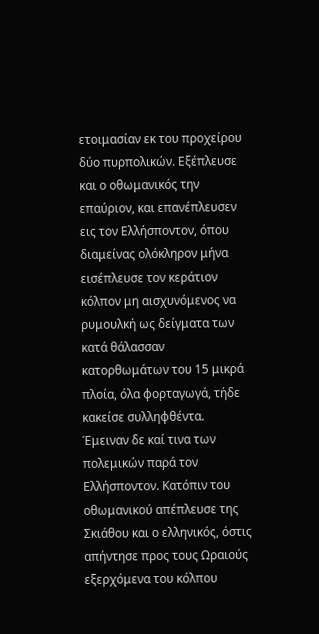ετοιμασίαν εκ του προχείρου δύο πυρπολικών. Εξέπλευσε και ο οθωμανικός την επαύριον, και επανέπλευσεν εις τον Ελλήσποντον, όπου διαμείνας ολόκληρον μήνα εισέπλευσε τον κεράτιον κόλπον μη αισχυνόμενος να ρυμουλκή ως δείγματα των κατά θάλασσαν κατορθωμάτων του 15 μικρά πλοία, όλα φορταγωγά, τήδε κακείσε συλληφθέντα. Έμειναν δε καί τινα των πολεμικών παρά τον Ελλήσποντον. Κατόπιν του οθωμανικού απέπλευσε της Σκιάθου και ο ελληνικός, όστις απήντησε προς τους Ωραιούς εξερχόμενα του κόλπου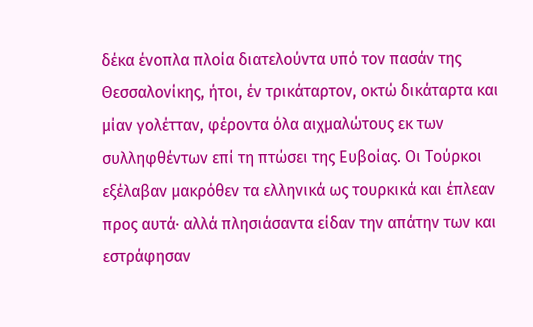δέκα ένοπλα πλοία διατελούντα υπό τον πασάν της Θεσσαλονίκης, ήτοι, έν τρικάταρτον, οκτώ δικάταρτα και μίαν γολέτταν, φέροντα όλα αιχμαλώτους εκ των συλληφθέντων επί τη πτώσει της Ευβοίας. Οι Τούρκοι εξέλαβαν μακρόθεν τα ελληνικά ως τουρκικά και έπλεαν προς αυτά· αλλά πλησιάσαντα είδαν την απάτην των και εστράφησαν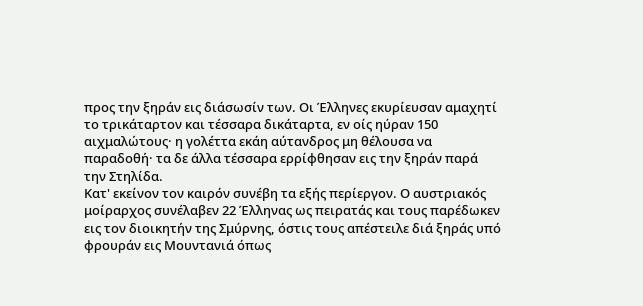προς την ξηράν εις διάσωσίν των. Οι Έλληνες εκυρίευσαν αμαχητί το τρικάταρτον και τέσσαρα δικάταρτα, εν οίς ηύραν 150 αιχμαλώτους· η γολέττα εκάη αύτανδρος μη θέλουσα να παραδοθή· τα δε άλλα τέσσαρα ερρίφθησαν εις την ξηράν παρά την Στηλίδα.
Κατ' εκείνον τον καιρόν συνέβη τα εξής περίεργον. Ο αυστριακός μοίραρχος συνέλαβεν 22 Έλληνας ως πειρατάς και τους παρέδωκεν εις τον διοικητήν της Σμύρνης, όστις τους απέστειλε διά ξηράς υπό φρουράν εις Μουντανιά όπως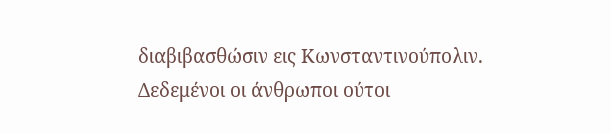διαβιβασθώσιν εις Κωνσταντινούπολιν. Δεδεμένοι οι άνθρωποι ούτοι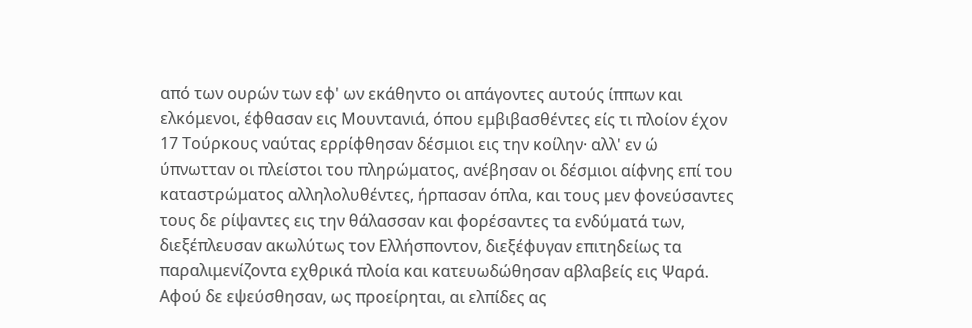από των ουρών των εφ' ων εκάθηντο οι απάγοντες αυτούς ίππων και ελκόμενοι, έφθασαν εις Μουντανιά, όπου εμβιβασθέντες είς τι πλοίον έχον 17 Τούρκους ναύτας ερρίφθησαν δέσμιοι εις την κοίλην· αλλ' εν ώ ύπνωτταν οι πλείστοι του πληρώματος, ανέβησαν οι δέσμιοι αίφνης επί του καταστρώματος αλληλολυθέντες, ήρπασαν όπλα, και τους μεν φονεύσαντες τους δε ρίψαντες εις την θάλασσαν και φορέσαντες τα ενδύματά των, διεξέπλευσαν ακωλύτως τον Ελλήσποντον, διεξέφυγαν επιτηδείως τα παραλιμενίζοντα εχθρικά πλοία και κατευωδώθησαν αβλαβείς εις Ψαρά.
Αφού δε εψεύσθησαν, ως προείρηται, αι ελπίδες ας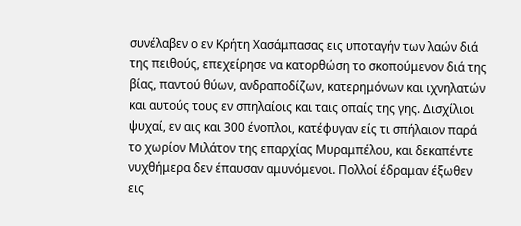συνέλαβεν ο εν Κρήτη Χασάμπασας εις υποταγήν των λαών διά της πειθούς, επεχείρησε να κατορθώση το σκοπούμενον διά της βίας, παντού θύων, ανδραποδίζων, κατερημόνων και ιχνηλατών και αυτούς τους εν σπηλαίοις και ταις οπαίς της γης. Δισχίλιοι ψυχαί, εν αις και 300 ένοπλοι, κατέφυγαν είς τι σπήλαιον παρά το χωρίον Μιλάτον της επαρχίας Μυραμπέλου, και δεκαπέντε νυχθήμερα δεν έπαυσαν αμυνόμενοι. Πολλοί έδραμαν έξωθεν εις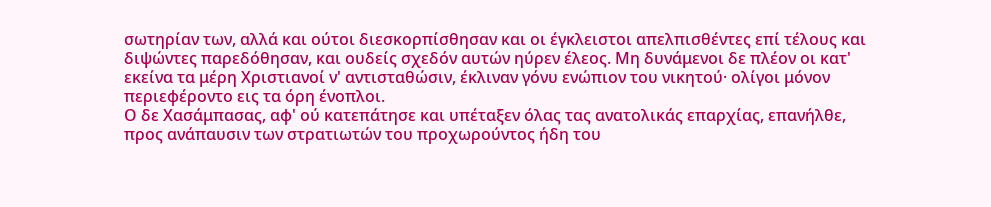σωτηρίαν των, αλλά και ούτοι διεσκορπίσθησαν και οι έγκλειστοι απελπισθέντες επί τέλους και διψώντες παρεδόθησαν, και ουδείς σχεδόν αυτών ηύρεν έλεος. Μη δυνάμενοι δε πλέον οι κατ' εκείνα τα μέρη Χριστιανοί ν' αντισταθώσιν, έκλιναν γόνυ ενώπιον του νικητού· ολίγοι μόνον περιεφέροντο εις τα όρη ένοπλοι.
Ο δε Χασάμπασας, αφ' ού κατεπάτησε και υπέταξεν όλας τας ανατολικάς επαρχίας, επανήλθε, προς ανάπαυσιν των στρατιωτών του προχωρούντος ήδη του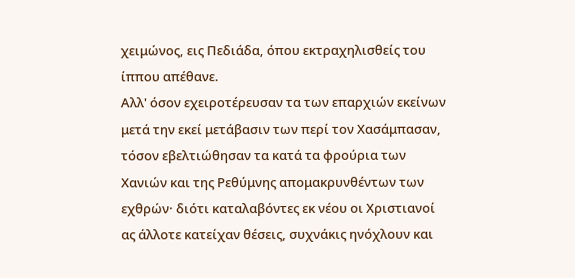χειμώνος, εις Πεδιάδα, όπου εκτραχηλισθείς του ίππου απέθανε.
Αλλ' όσον εχειροτέρευσαν τα των επαρχιών εκείνων μετά την εκεί μετάβασιν των περί τον Χασάμπασαν, τόσον εβελτιώθησαν τα κατά τα φρούρια των Χανιών και της Ρεθύμνης απομακρυνθέντων των εχθρών· διότι καταλαβόντες εκ νέου οι Χριστιανοί ας άλλοτε κατείχαν θέσεις, συχνάκις ηνόχλουν και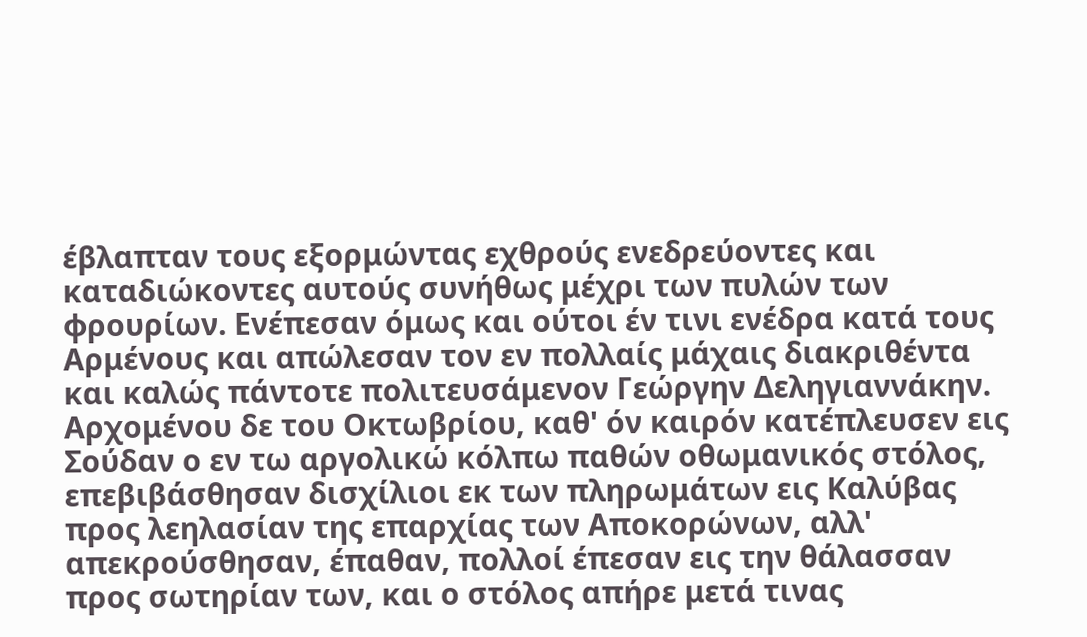έβλαπταν τους εξορμώντας εχθρούς ενεδρεύοντες και καταδιώκοντες αυτούς συνήθως μέχρι των πυλών των φρουρίων. Ενέπεσαν όμως και ούτοι έν τινι ενέδρα κατά τους Αρμένους και απώλεσαν τον εν πολλαίς μάχαις διακριθέντα και καλώς πάντοτε πολιτευσάμενον Γεώργην Δεληγιαννάκην.
Αρχομένου δε του Οκτωβρίου, καθ' όν καιρόν κατέπλευσεν εις Σούδαν ο εν τω αργολικώ κόλπω παθών οθωμανικός στόλος, επεβιβάσθησαν δισχίλιοι εκ των πληρωμάτων εις Καλύβας προς λεηλασίαν της επαρχίας των Αποκορώνων, αλλ' απεκρούσθησαν, έπαθαν, πολλοί έπεσαν εις την θάλασσαν προς σωτηρίαν των, και ο στόλος απήρε μετά τινας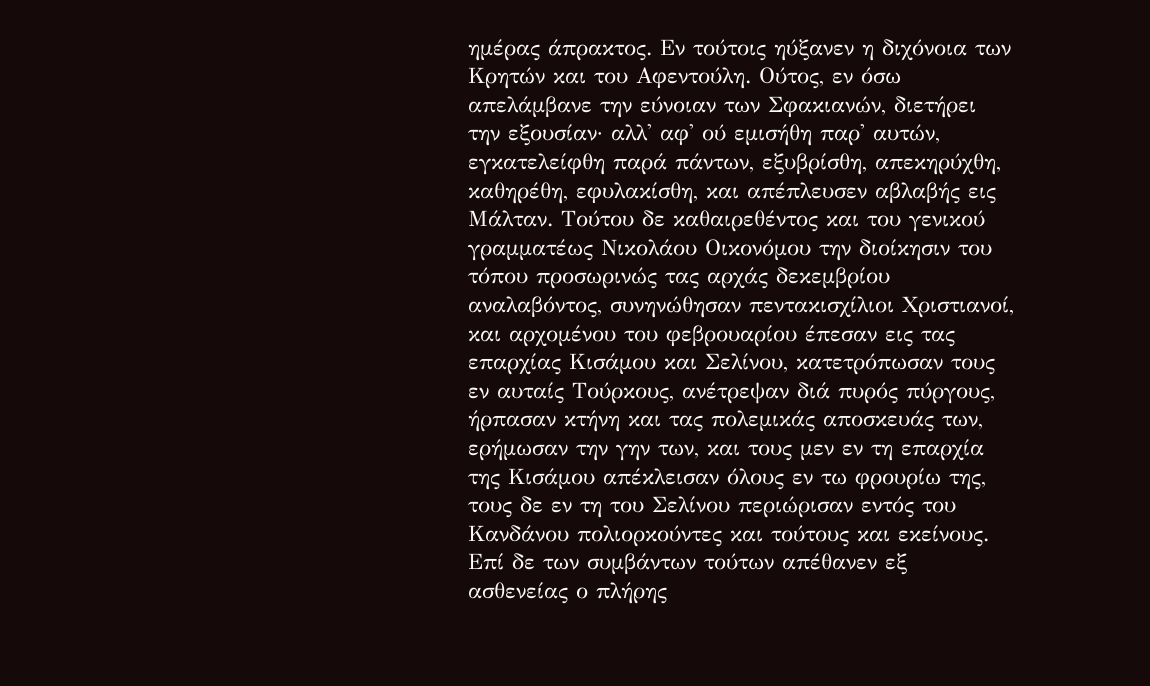ημέρας άπρακτος. Εν τούτοις ηύξανεν η διχόνοια των Κρητών και του Αφεντούλη. Ούτος, εν όσω απελάμβανε την εύνοιαν των Σφακιανών, διετήρει την εξουσίαν· αλλ' αφ' ού εμισήθη παρ' αυτών, εγκατελείφθη παρά πάντων, εξυβρίσθη, απεκηρύχθη, καθηρέθη, εφυλακίσθη, και απέπλευσεν αβλαβής εις Μάλταν. Τούτου δε καθαιρεθέντος και του γενικού γραμματέως Νικολάου Οικονόμου την διοίκησιν του τόπου προσωρινώς τας αρχάς δεκεμβρίου αναλαβόντος, συνηνώθησαν πεντακισχίλιοι Χριστιανοί, και αρχομένου του φεβρουαρίου έπεσαν εις τας επαρχίας Κισάμου και Σελίνου, κατετρόπωσαν τους εν αυταίς Τούρκους, ανέτρεψαν διά πυρός πύργους, ήρπασαν κτήνη και τας πολεμικάς αποσκευάς των, ερήμωσαν την γην των, και τους μεν εν τη επαρχία της Κισάμου απέκλεισαν όλους εν τω φρουρίω της, τους δε εν τη του Σελίνου περιώρισαν εντός του Κανδάνου πολιορκούντες και τούτους και εκείνους. Επί δε των συμβάντων τούτων απέθανεν εξ ασθενείας ο πλήρης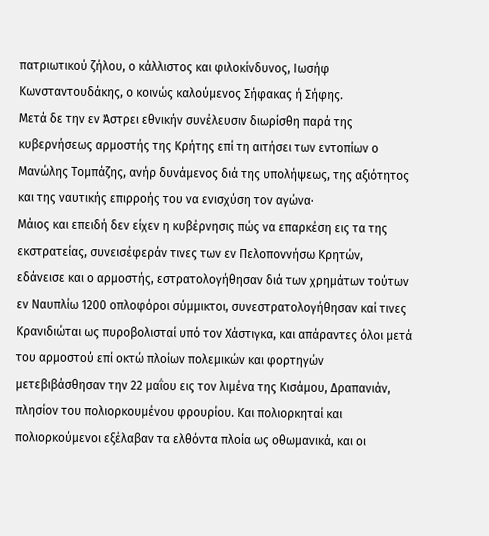πατριωτικού ζήλου, ο κάλλιστος και φιλοκίνδυνος, Ιωσήφ Κωνσταντουδάκης, ο κοινώς καλούμενος Σήφακας ή Σήφης.
Μετά δε την εν Άστρει εθνικήν συνέλευσιν διωρίσθη παρά της κυβερνήσεως αρμοστής της Κρήτης επί τη αιτήσει των εντοπίων ο Μανώλης Τομπάζης, ανήρ δυνάμενος διά της υπολήψεως, της αξιότητος και της ναυτικής επιρροής του να ενισχύση τον αγώνα·
Μάιος και επειδή δεν είχεν η κυβέρνησις πώς να επαρκέση εις τα της εκστρατείας, συνεισέφεράν τινες των εν Πελοποννήσω Κρητών, εδάνεισε και ο αρμοστής, εστρατολογήθησαν διά των χρημάτων τούτων εν Ναυπλίω 1200 οπλοφόροι σύμμικτοι, συνεστρατολογήθησαν καί τινες Κρανιδιώται ως πυροβολισταί υπό τον Χάστιγκα, και απάραντες όλοι μετά του αρμοστού επί οκτώ πλοίων πολεμικών και φορτηγών μετεβιβάσθησαν την 22 μαΐου εις τον λιμένα της Κισάμου, Δραπανιάν, πλησίον του πολιορκουμένου φρουρίου. Και πολιορκηταί και πολιορκούμενοι εξέλαβαν τα ελθόντα πλοία ως οθωμανικά, και οι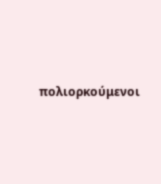πολιορκούμενοι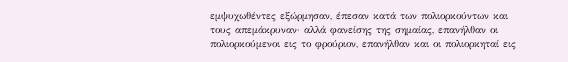εμψυχωθέντες εξώρμησαν, έπεσαν κατά των πολιορκούντων και τους απεμάκρυναν· αλλά φανείσης της σημαίας, επανήλθαν οι πολιορκούμενοι εις το φρούριον, επανήλθαν και οι πολιορκηταί εις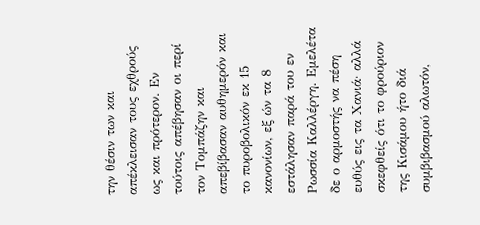την θέσιν των και απέκλεισαν τους εχθρούς ως και πρότερον. Εν τούτοις απέβησαν οι περί τον Τομπάζην και απεβίβασαν αυθημερόν και το πυροβολικόν εκ 15 κανονίων, εξ ών τα 8 εστάλησαν παρά του εν Ρωσσία Καλλέργη. Εμελέτα δε ο αρμοστής να πέση ευθύς εις τα Χανιά· αλλά σκεφθείς ότι το φρούριον της Κισάμου ήτο διά συμβιβασμού αλωτόν,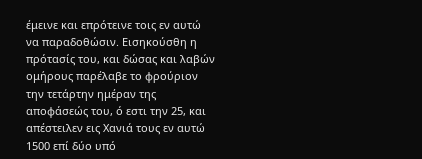έμεινε και επρότεινε τοις εν αυτώ να παραδοθώσιν. Εισηκούσθη η πρότασίς του, και δώσας και λαβών ομήρους παρέλαβε το φρούριον την τετάρτην ημέραν της αποφάσεώς του, ό εστι την 25, και απέστειλεν εις Χανιά τους εν αυτώ 1500 επί δύο υπό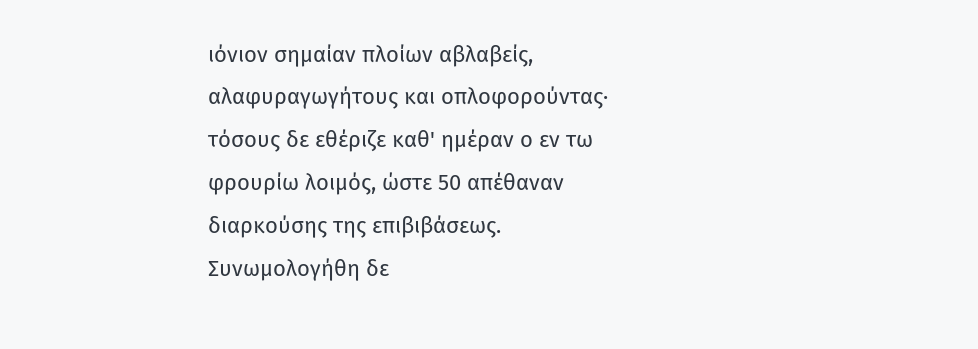ιόνιον σημαίαν πλοίων αβλαβείς, αλαφυραγωγήτους και οπλοφορούντας· τόσους δε εθέριζε καθ' ημέραν ο εν τω φρουρίω λοιμός, ώστε 50 απέθαναν διαρκούσης της επιβιβάσεως. Συνωμολογήθη δε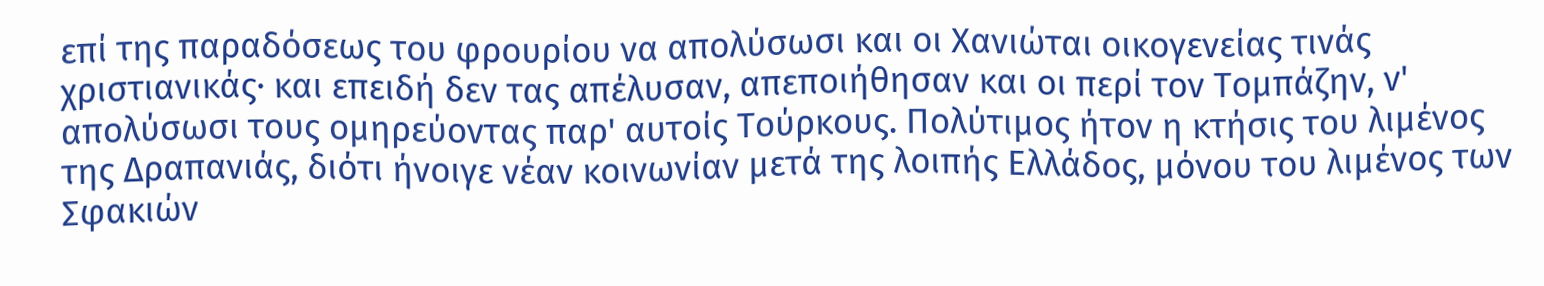επί της παραδόσεως του φρουρίου να απολύσωσι και οι Χανιώται οικογενείας τινάς χριστιανικάς· και επειδή δεν τας απέλυσαν, απεποιήθησαν και οι περί τον Τομπάζην, ν' απολύσωσι τους ομηρεύοντας παρ' αυτοίς Τούρκους. Πολύτιμος ήτον η κτήσις του λιμένος της Δραπανιάς, διότι ήνοιγε νέαν κοινωνίαν μετά της λοιπής Ελλάδος, μόνου του λιμένος των Σφακιών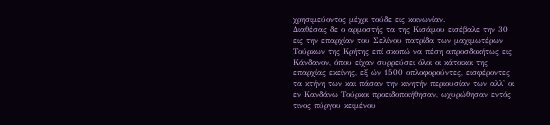χρησιμεύοντος μέχρι τούδε εις κοινωνίαν.
Διαθέσας δε ο αρμοστής τα της Κισάμου εισέβαλε την 30 εις την επαρχίαν του Σελίνου πατρίδα των μαχιμωτέρων Τούρκων της Κρήτης επί σκοπώ να πέση απροσδοκήτως εις Κάνδανον, όπου είχαν συρρεύσει όλοι οι κάτοικοι της επαρχίας εκείνης, εξ ών 1500 οπλοφορούντες, εισφέροντες τα κτήνη των και πάσαν την κινητήν περιουσίαν των αλλ' οι εν Κανδάνω Τούρκοι προειδοποιήθησαν, ωχυρώθησαν εντός τινος πύργου κειμένου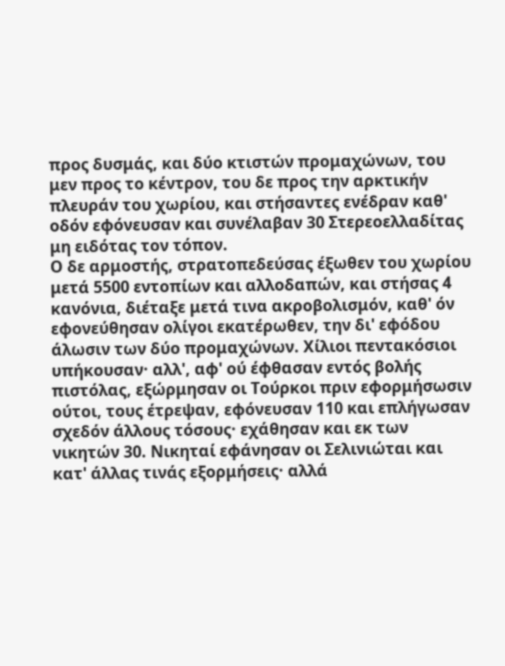προς δυσμάς, και δύο κτιστών προμαχώνων, του μεν προς το κέντρον, του δε προς την αρκτικήν πλευράν του χωρίου, και στήσαντες ενέδραν καθ' οδόν εφόνευσαν και συνέλαβαν 30 Στερεοελλαδίτας μη ειδότας τον τόπον.
Ο δε αρμοστής, στρατοπεδεύσας έξωθεν του χωρίου μετά 5500 εντοπίων και αλλοδαπών, και στήσας 4 κανόνια, διέταξε μετά τινα ακροβολισμόν, καθ' όν εφονεύθησαν ολίγοι εκατέρωθεν, την δι' εφόδου άλωσιν των δύο προμαχώνων. Χίλιοι πεντακόσιοι υπήκουσαν· αλλ', αφ' ού έφθασαν εντός βολής πιστόλας, εξώρμησαν οι Τούρκοι πριν εφορμήσωσιν ούτοι, τους έτρεψαν, εφόνευσαν 110 και επλήγωσαν σχεδόν άλλους τόσους· εχάθησαν και εκ των νικητών 30. Νικηταί εφάνησαν οι Σελινιώται και κατ' άλλας τινάς εξορμήσεις· αλλά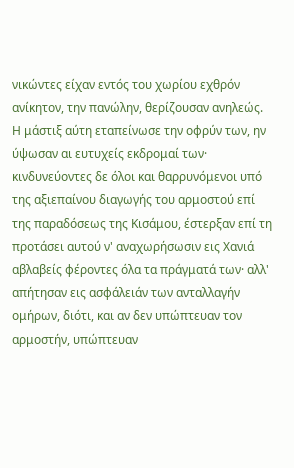νικώντες είχαν εντός του χωρίου εχθρόν ανίκητον, την πανώλην, θερίζουσαν ανηλεώς. Η μάστιξ αύτη εταπείνωσε την οφρύν των, ην ύψωσαν αι ευτυχείς εκδρομαί των· κινδυνεύοντες δε όλοι και θαρρυνόμενοι υπό της αξιεπαίνου διαγωγής του αρμοστού επί της παραδόσεως της Κισάμου, έστερξαν επί τη προτάσει αυτού ν' αναχωρήσωσιν εις Χανιά αβλαβείς φέροντες όλα τα πράγματά των· αλλ' απήτησαν εις ασφάλειάν των ανταλλαγήν ομήρων, διότι, και αν δεν υπώπτευαν τον αρμοστήν, υπώπτευαν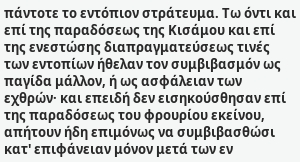πάντοτε το εντόπιον στράτευμα. Τω όντι και επί της παραδόσεως της Κισάμου και επί της ενεστώσης διαπραγματεύσεως τινές των εντοπίων ήθελαν τον συμβιβασμόν ως παγίδα μάλλον, ή ως ασφάλειαν των εχθρών· και επειδή δεν εισηκούσθησαν επί της παραδόσεως του φρουρίου εκείνου, απήτουν ήδη επιμόνως να συμβιβασθώσι κατ' επιφάνειαν μόνον μετά των εν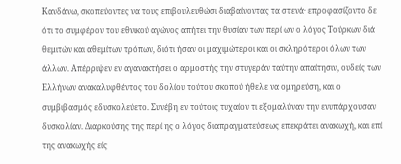Κανδάνω, σκοπεύοντες να τους επιβουλευθώσι διαβαίνοντας τα στενά· επροφασίζοντο δε ότι το συμφέρον του εθνικού αγώνος απήτει την θυσίαν των περί ων ο λόγος Τούρκων διά θεμιτών και αθεμίτων τρόπων, διότι ήσαν οι μαχιμώτεροι και οι σκληρότεροι όλων των άλλων. Απέρριψεν εν αγανακτήσει ο αρμοστής την στυγεράν ταύτην απαίτησιν, ουδείς των Ελλήνων ανακαλυφθέντος του δολίου τούτου σκοπού ήθελε να ομηρεύση, και ο συμβιβασμός εδυσκολεύετο. Συνέβη εν τούτοις τυχαίον τι εξομαλύναν την ενυπάρχουσαν δυσκολίαν. Διαρκούσης της περί ης ο λόγος διαπραγματεύσεως επεκράτει ανακωχή, και επί της ανακωχής είς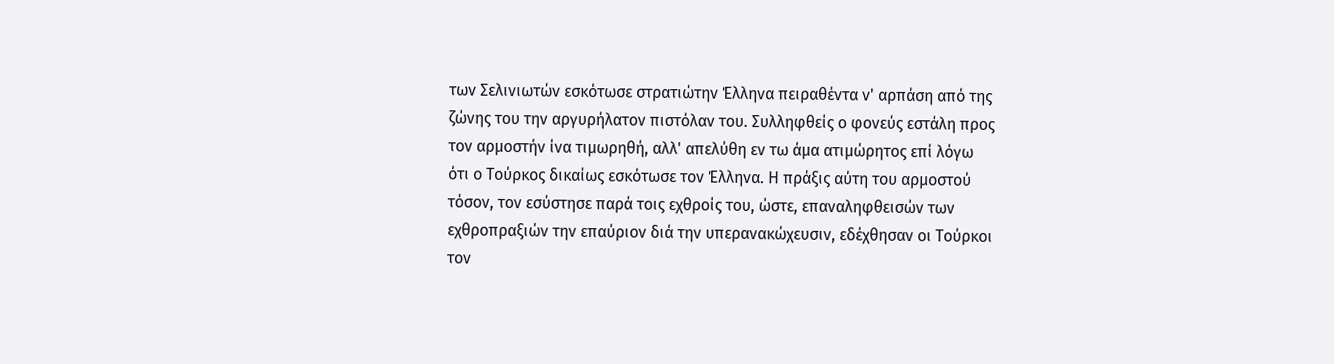των Σελινιωτών εσκότωσε στρατιώτην Έλληνα πειραθέντα ν' αρπάση από της ζώνης του την αργυρήλατον πιστόλαν του. Συλληφθείς ο φονεύς εστάλη προς τον αρμοστήν ίνα τιμωρηθή, αλλ' απελύθη εν τω άμα ατιμώρητος επί λόγω ότι ο Τούρκος δικαίως εσκότωσε τον Έλληνα. Η πράξις αύτη του αρμοστού τόσον, τον εσύστησε παρά τοις εχθροίς του, ώστε, επαναληφθεισών των εχθροπραξιών την επαύριον διά την υπερανακώχευσιν, εδέχθησαν οι Τούρκοι τον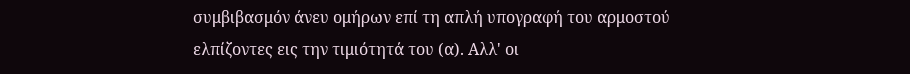συμβιβασμόν άνευ ομήρων επί τη απλή υπογραφή του αρμοστού ελπίζοντες εις την τιμιότητά του (α). Αλλ' οι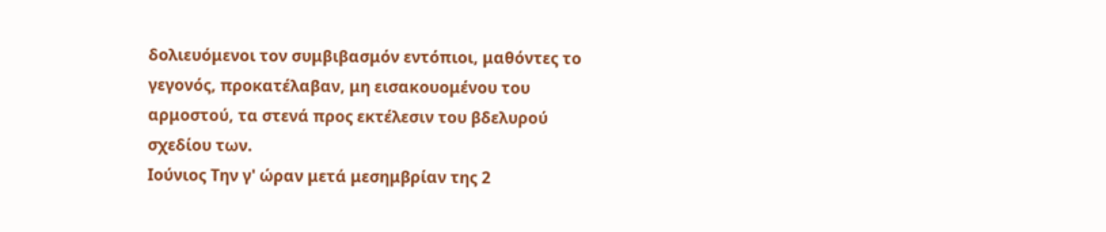δολιευόμενοι τον συμβιβασμόν εντόπιοι, μαθόντες το γεγονός, προκατέλαβαν, μη εισακουομένου του αρμοστού, τα στενά προς εκτέλεσιν του βδελυρού σχεδίου των.
Ιούνιος Την γ' ώραν μετά μεσημβρίαν της 2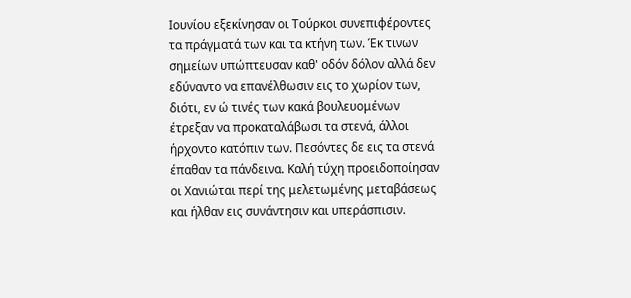Ιουνίου εξεκίνησαν οι Τούρκοι συνεπιφέροντες τα πράγματά των και τα κτήνη των. Έκ τινων σημείων υπώπτευσαν καθ' οδόν δόλον αλλά δεν εδύναντο να επανέλθωσιν εις το χωρίον των, διότι, εν ώ τινές των κακά βουλευομένων έτρεξαν να προκαταλάβωσι τα στενά, άλλοι ήρχοντο κατόπιν των. Πεσόντες δε εις τα στενά έπαθαν τα πάνδεινα. Καλή τύχη προειδοποίησαν οι Χανιώται περί της μελετωμένης μεταβάσεως και ήλθαν εις συνάντησιν και υπεράσπισιν.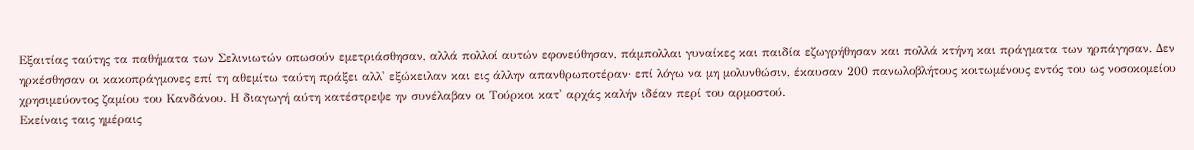Εξαιτίας ταύτης τα παθήματα των Σελινιωτών οπωσούν εμετριάσθησαν, αλλά πολλοί αυτών εφονεύθησαν, πάμπολλαι γυναίκες και παιδία εζωγρήθησαν και πολλά κτήνη και πράγματα των ηρπάγησαν. Δεν ηρκέσθησαν οι κακοπράγμονες επί τη αθεμίτω ταύτη πράξει αλλ' εξώκειλαν και εις άλλην απανθρωποτέραν· επί λόγω να μη μολυνθώσιν, έκαυσαν 200 πανωλοβλήτους κοιτωμένους εντός του ως νοσοκομείου χρησιμεύοντος ζαμίου του Κανδάνου. Η διαγωγή αύτη κατέστρεψε ην συνέλαβαν οι Τούρκοι κατ' αρχάς καλήν ιδέαν περί του αρμοστού.
Εκείναις ταις ημέραις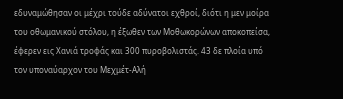εδυναμώθησαν οι μέχρι τούδε αδύνατοι εχθροί, διότι η μεν μοίρα του οθωμανικού στόλου, η έξωθεν των Μοθωκορώνων αποκοπείσα, έφερεν εις Χανιά τροφάς και 300 πυροβολιστάς. 43 δε πλοία υπό τον υποναύαρχον του Μεχμέτ-Αλή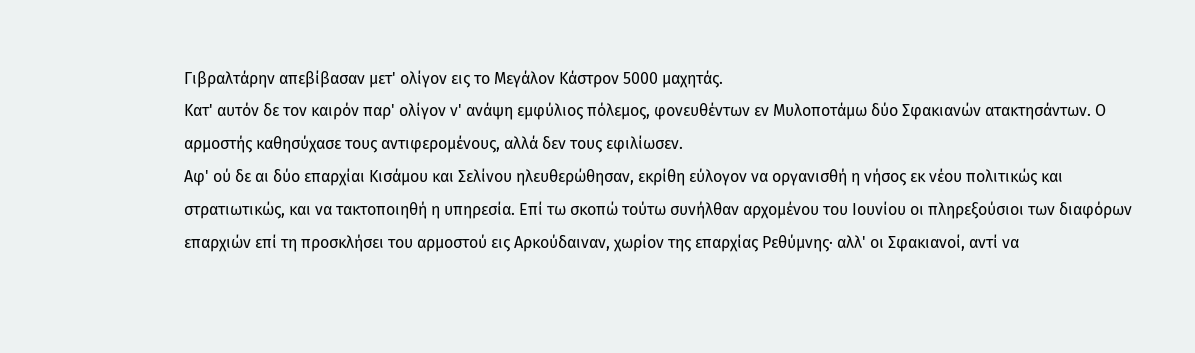Γιβραλτάρην απεβίβασαν μετ' ολίγον εις το Μεγάλον Κάστρον 5000 μαχητάς.
Κατ' αυτόν δε τον καιρόν παρ' ολίγον ν' ανάψη εμφύλιος πόλεμος, φονευθέντων εν Μυλοποτάμω δύο Σφακιανών ατακτησάντων. Ο αρμοστής καθησύχασε τους αντιφερομένους, αλλά δεν τους εφιλίωσεν.
Αφ' ού δε αι δύο επαρχίαι Κισάμου και Σελίνου ηλευθερώθησαν, εκρίθη εύλογον να οργανισθή η νήσος εκ νέου πολιτικώς και στρατιωτικώς, και να τακτοποιηθή η υπηρεσία. Επί τω σκοπώ τούτω συνήλθαν αρχομένου του Ιουνίου οι πληρεξούσιοι των διαφόρων επαρχιών επί τη προσκλήσει του αρμοστού εις Αρκούδαιναν, χωρίον της επαρχίας Ρεθύμνης· αλλ' οι Σφακιανοί, αντί να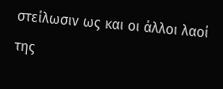στείλωσιν ως και οι άλλοι λαοί της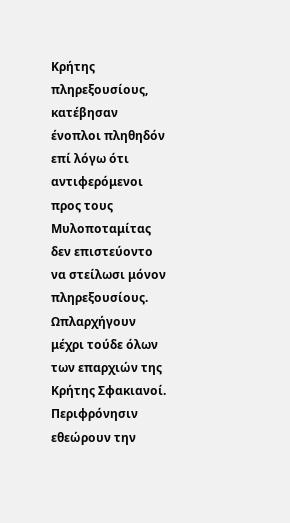Κρήτης πληρεξουσίους, κατέβησαν ένοπλοι πληθηδόν επί λόγω ότι αντιφερόμενοι προς τους Μυλοποταμίτας δεν επιστεύοντο να στείλωσι μόνον πληρεξουσίους.
Ωπλαρχήγουν μέχρι τούδε όλων των επαρχιών της Κρήτης Σφακιανοί. Περιφρόνησιν εθεώρουν την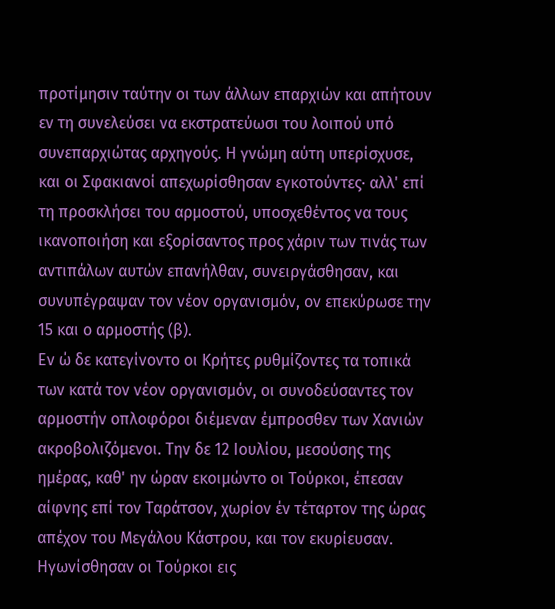προτίμησιν ταύτην οι των άλλων επαρχιών και απήτουν εν τη συνελεύσει να εκστρατεύωσι του λοιπού υπό συνεπαρχιώτας αρχηγούς. Η γνώμη αύτη υπερίσχυσε, και οι Σφακιανοί απεχωρίσθησαν εγκοτούντες· αλλ' επί τη προσκλήσει του αρμοστού, υποσχεθέντος να τους ικανοποιήση και εξορίσαντος προς χάριν των τινάς των αντιπάλων αυτών επανήλθαν, συνειργάσθησαν, και συνυπέγραψαν τον νέον οργανισμόν, ον επεκύρωσε την 15 και ο αρμοστής (β).
Εν ώ δε κατεγίνοντο οι Κρήτες ρυθμίζοντες τα τοπικά των κατά τον νέον οργανισμόν, οι συνοδεύσαντες τον αρμοστήν οπλοφόροι διέμεναν έμπροσθεν των Χανιών ακροβολιζόμενοι. Την δε 12 Ιουλίου, μεσούσης της ημέρας, καθ' ην ώραν εκοιμώντο οι Τούρκοι, έπεσαν αίφνης επί τον Ταράτσον, χωρίον έν τέταρτον της ώρας απέχον του Μεγάλου Κάστρου, και τον εκυρίευσαν. Ηγωνίσθησαν οι Τούρκοι εις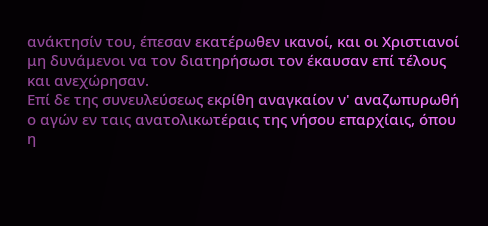ανάκτησίν του, έπεσαν εκατέρωθεν ικανοί, και οι Χριστιανοί μη δυνάμενοι να τον διατηρήσωσι τον έκαυσαν επί τέλους και ανεχώρησαν.
Επί δε της συνευλεύσεως εκρίθη αναγκαίον ν' αναζωπυρωθή ο αγών εν ταις ανατολικωτέραις της νήσου επαρχίαις, όπου η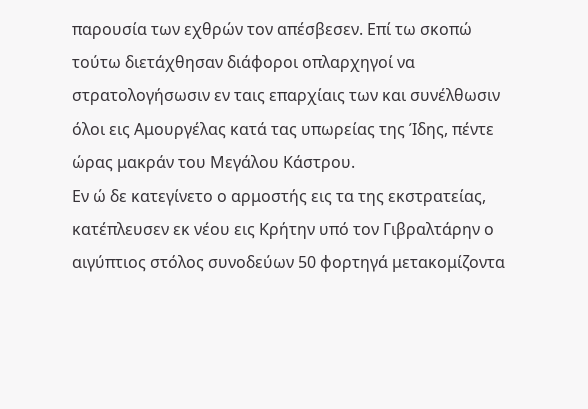παρουσία των εχθρών τον απέσβεσεν. Επί τω σκοπώ τούτω διετάχθησαν διάφοροι οπλαρχηγοί να στρατολογήσωσιν εν ταις επαρχίαις των και συνέλθωσιν όλοι εις Αμουργέλας κατά τας υπωρείας της Ίδης, πέντε ώρας μακράν του Μεγάλου Κάστρου.
Εν ώ δε κατεγίνετο ο αρμοστής εις τα της εκστρατείας, κατέπλευσεν εκ νέου εις Κρήτην υπό τον Γιβραλτάρην ο αιγύπτιος στόλος συνοδεύων 50 φορτηγά μετακομίζοντα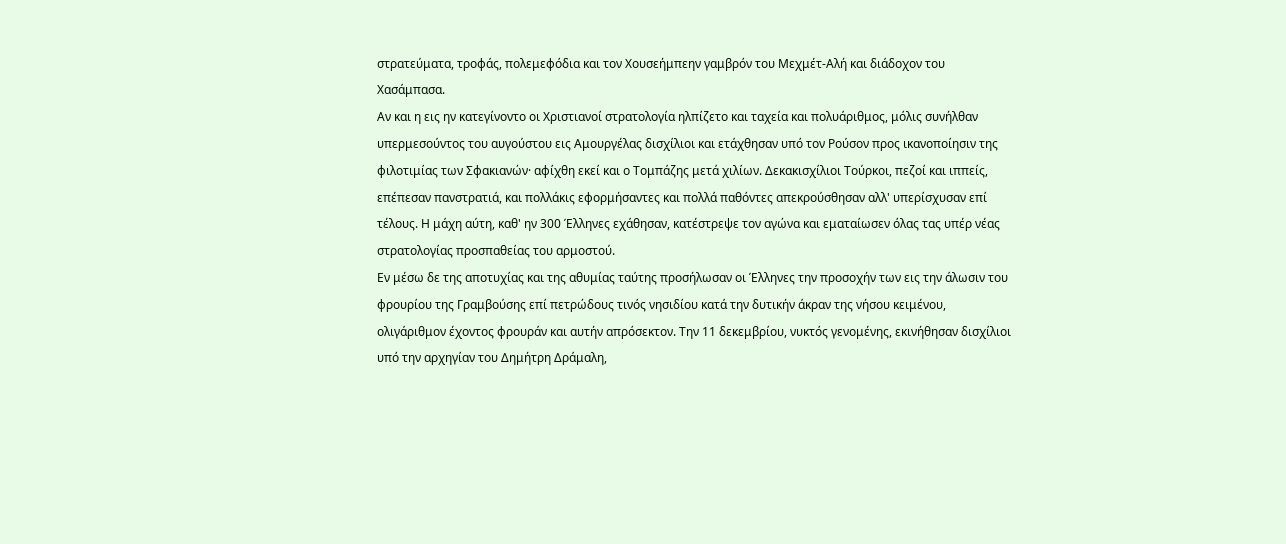στρατεύματα, τροφάς, πολεμεφόδια και τον Χουσεήμπεην γαμβρόν του Μεχμέτ-Αλή και διάδοχον του Χασάμπασα.
Αν και η εις ην κατεγίνοντο οι Χριστιανοί στρατολογία ηλπίζετο και ταχεία και πολυάριθμος, μόλις συνήλθαν υπερμεσούντος του αυγούστου εις Αμουργέλας δισχίλιοι και ετάχθησαν υπό τον Ρούσον προς ικανοποίησιν της φιλοτιμίας των Σφακιανών· αφίχθη εκεί και ο Τομπάζης μετά χιλίων. Δεκακισχίλιοι Τούρκοι, πεζοί και ιππείς, επέπεσαν πανστρατιά, και πολλάκις εφορμήσαντες και πολλά παθόντες απεκρούσθησαν αλλ' υπερίσχυσαν επί τέλους. Η μάχη αύτη, καθ' ην 300 Έλληνες εχάθησαν, κατέστρεψε τον αγώνα και εματαίωσεν όλας τας υπέρ νέας στρατολογίας προσπαθείας του αρμοστού.
Εν μέσω δε της αποτυχίας και της αθυμίας ταύτης προσήλωσαν οι Έλληνες την προσοχήν των εις την άλωσιν του φρουρίου της Γραμβούσης επί πετρώδους τινός νησιδίου κατά την δυτικήν άκραν της νήσου κειμένου, ολιγάριθμον έχοντος φρουράν και αυτήν απρόσεκτον. Την 11 δεκεμβρίου, νυκτός γενομένης, εκινήθησαν δισχίλιοι υπό την αρχηγίαν του Δημήτρη Δράμαλη,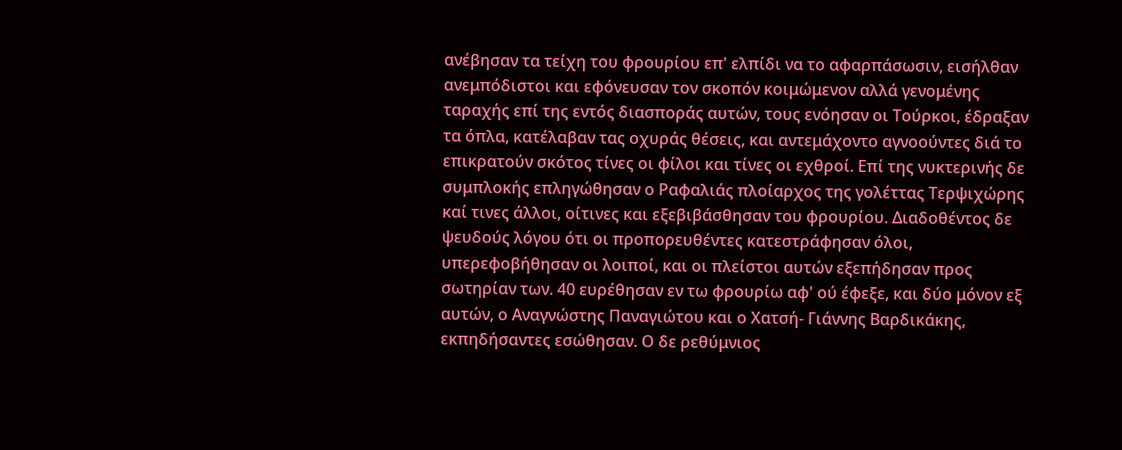ανέβησαν τα τείχη του φρουρίου επ' ελπίδι να το αφαρπάσωσιν, εισήλθαν ανεμπόδιστοι και εφόνευσαν τον σκοπόν κοιμώμενον αλλά γενομένης ταραχής επί της εντός διασποράς αυτών, τους ενόησαν οι Τούρκοι, έδραξαν τα όπλα, κατέλαβαν τας οχυράς θέσεις, και αντεμάχοντο αγνοούντες διά το επικρατούν σκότος τίνες οι φίλοι και τίνες οι εχθροί. Επί της νυκτερινής δε συμπλοκής επληγώθησαν ο Ραφαλιάς πλοίαρχος της γολέττας Τερψιχώρης καί τινες άλλοι, οίτινες και εξεβιβάσθησαν του φρουρίου. Διαδοθέντος δε ψευδούς λόγου ότι οι προπορευθέντες κατεστράφησαν όλοι, υπερεφοβήθησαν οι λοιποί, και οι πλείστοι αυτών εξεπήδησαν προς σωτηρίαν των. 40 ευρέθησαν εν τω φρουρίω αφ' ού έφεξε, και δύο μόνον εξ αυτών, ο Αναγνώστης Παναγιώτου και ο Χατσή- Γιάννης Βαρδικάκης, εκπηδήσαντες εσώθησαν. Ο δε ρεθύμνιος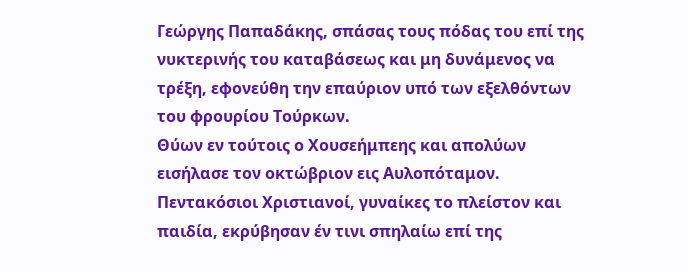Γεώργης Παπαδάκης, σπάσας τους πόδας του επί της νυκτερινής του καταβάσεως και μη δυνάμενος να τρέξη, εφονεύθη την επαύριον υπό των εξελθόντων του φρουρίου Τούρκων.
Θύων εν τούτοις ο Χουσεήμπεης και απολύων εισήλασε τον οκτώβριον εις Αυλοπόταμον. Πεντακόσιοι Χριστιανοί, γυναίκες το πλείστον και παιδία, εκρύβησαν έν τινι σπηλαίω επί της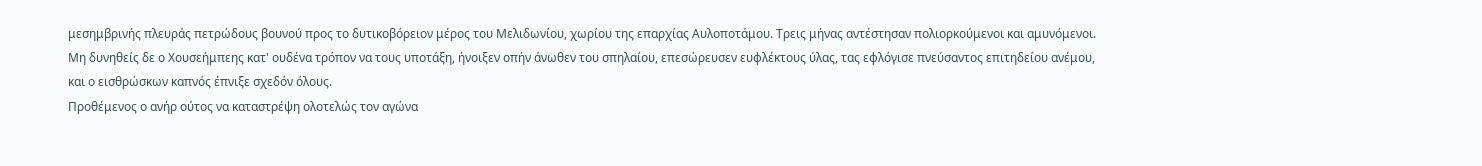μεσημβρινής πλευράς πετρώδους βουνού προς το δυτικοβόρειον μέρος του Μελιδωνίου, χωρίου της επαρχίας Αυλοποτάμου. Τρεις μήνας αντέστησαν πολιορκούμενοι και αμυνόμενοι. Μη δυνηθείς δε ο Χουσεήμπεης κατ' ουδένα τρόπον να τους υποτάξη, ήνοιξεν οπήν άνωθεν του σπηλαίου, επεσώρευσεν ευφλέκτους ύλας, τας εφλόγισε πνεύσαντος επιτηδείου ανέμου, και ο εισθρώσκων καπνός έπνιξε σχεδόν όλους.
Προθέμενος ο ανήρ ούτος να καταστρέψη ολοτελώς τον αγώνα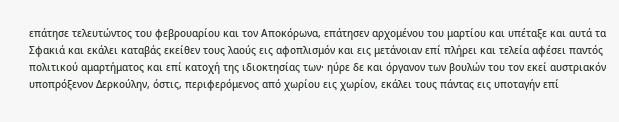επάτησε τελευτώντος του φεβρουαρίου και τον Αποκόρωνα, επάτησεν αρχομένου του μαρτίου και υπέταξε και αυτά τα Σφακιά και εκάλει καταβάς εκείθεν τους λαούς εις αφοπλισμόν και εις μετάνοιαν επί πλήρει και τελεία αφέσει παντός πολιτικού αμαρτήματος και επί κατοχή της ιδιοκτησίας των· ηύρε δε και όργανον των βουλών του τον εκεί αυστριακόν υποπρόξενον Δερκούλην, όστις, περιφερόμενος από χωρίου εις χωρίον, εκάλει τους πάντας εις υποταγήν επί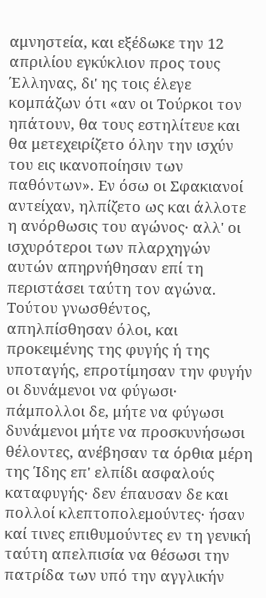αμνηστεία, και εξέδωκε την 12 απριλίου εγκύκλιον προς τους Έλληνας, δι' ης τοις έλεγε κομπάζων ότι «αν οι Τούρκοι τον ηπάτουν, θα τους εστηλίτευε και θα μετεχειρίζετο όλην την ισχύν του εις ικανοποίησιν των παθόντων». Εν όσω οι Σφακιανοί αντείχαν, ηλπίζετο ως και άλλοτε η ανόρθωσις του αγώνος· αλλ' οι ισχυρότεροι των πλαρχηγών αυτών απηρνήθησαν επί τη περιστάσει ταύτη τον αγώνα. Τούτου γνωσθέντος, απηλπίσθησαν όλοι, και προκειμένης της φυγής ή της υποταγής, επροτίμησαν την φυγήν οι δυνάμενοι να φύγωσι· πάμπολλοι δε, μήτε να φύγωσι δυνάμενοι μήτε να προσκυνήσωσι θέλοντες, ανέβησαν τα όρθια μέρη της Ίδης επ' ελπίδι ασφαλούς καταφυγής· δεν έπαυσαν δε και πολλοί κλεπτοπολεμούντες· ήσαν καί τινες επιθυμούντες εν τη γενική ταύτη απελπισία να θέσωσι την πατρίδα των υπό την αγγλικήν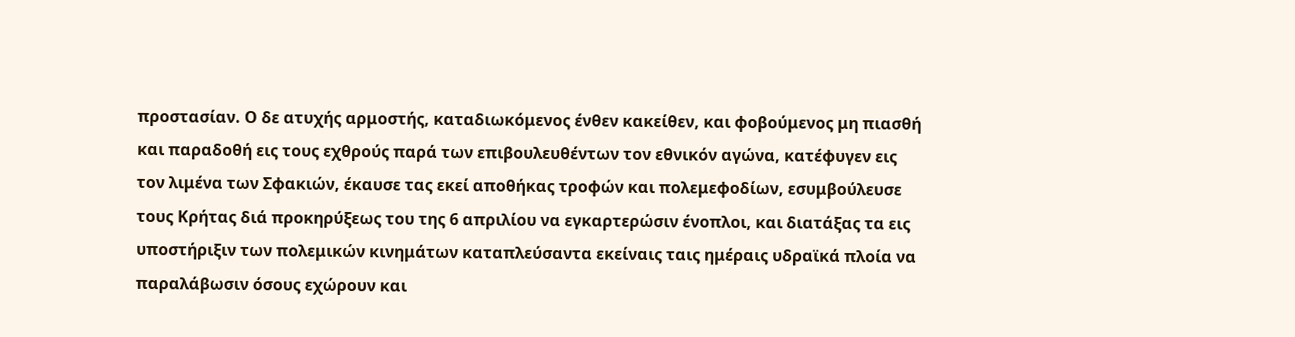προστασίαν. Ο δε ατυχής αρμοστής, καταδιωκόμενος ένθεν κακείθεν, και φοβούμενος μη πιασθή και παραδοθή εις τους εχθρούς παρά των επιβουλευθέντων τον εθνικόν αγώνα, κατέφυγεν εις τον λιμένα των Σφακιών, έκαυσε τας εκεί αποθήκας τροφών και πολεμεφοδίων, εσυμβούλευσε τους Κρήτας διά προκηρύξεως του της 6 απριλίου να εγκαρτερώσιν ένοπλοι, και διατάξας τα εις υποστήριξιν των πολεμικών κινημάτων καταπλεύσαντα εκείναις ταις ημέραις υδραϊκά πλοία να παραλάβωσιν όσους εχώρουν και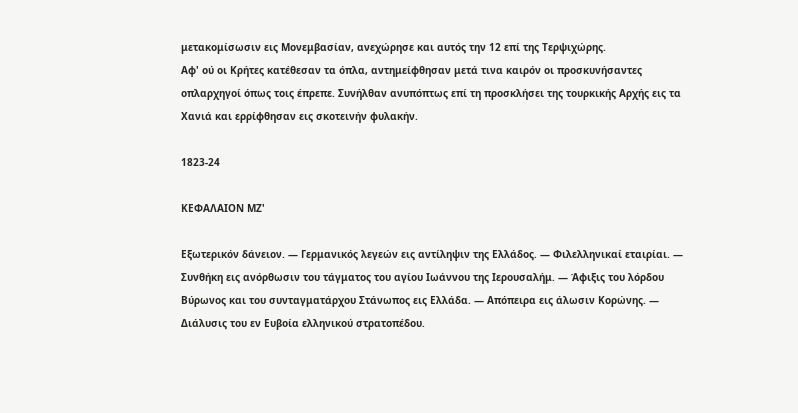μετακομίσωσιν εις Μονεμβασίαν, ανεχώρησε και αυτός την 12 επί της Τερψιχώρης.
Αφ' ού οι Κρήτες κατέθεσαν τα όπλα, αντημείφθησαν μετά τινα καιρόν οι προσκυνήσαντες οπλαρχηγοί όπως τοις έπρεπε. Συνήλθαν ανυπόπτως επί τη προσκλήσει της τουρκικής Αρχής εις τα Χανιά και ερρίφθησαν εις σκοτεινήν φυλακήν.

1823-24

ΚΕΦΑΛΑΙΟΝ ΜΖ'

Εξωτερικόν δάνειον. — Γερμανικός λεγεών εις αντίληψιν της Ελλάδος. — Φιλελληνικαί εταιρίαι. — Συνθήκη εις ανόρθωσιν του τάγματος του αγίου Ιωάννου της Ιερουσαλήμ. — Άφιξις του λόρδου Βύρωνος και του συνταγματάρχου Στάνωπος εις Ελλάδα. — Απόπειρα εις άλωσιν Κορώνης. — Διάλυσις του εν Ευβοία ελληνικού στρατοπέδου.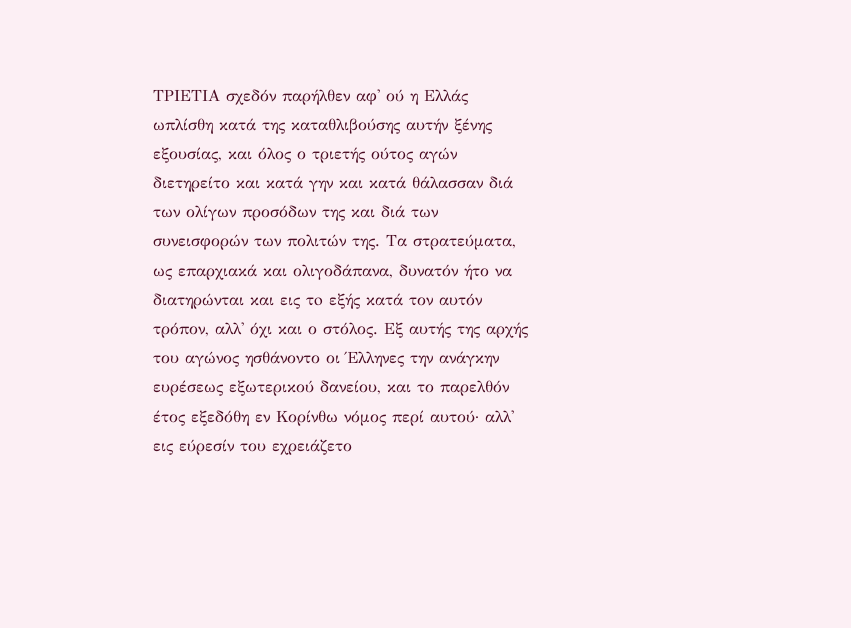ΤΡΙΕΤΙΑ σχεδόν παρήλθεν αφ' ού η Ελλάς ωπλίσθη κατά της καταθλιβούσης αυτήν ξένης εξουσίας, και όλος ο τριετής ούτος αγών διετηρείτο και κατά γην και κατά θάλασσαν διά των ολίγων προσόδων της και διά των συνεισφορών των πολιτών της. Τα στρατεύματα, ως επαρχιακά και ολιγοδάπανα, δυνατόν ήτο να διατηρώνται και εις τo εξής κατά τον αυτόν τρόπον, αλλ' όχι και ο στόλος. Εξ αυτής της αρχής του αγώνος ησθάνοντο οι Έλληνες την ανάγκην ευρέσεως εξωτερικού δανείου, και το παρελθόν έτος εξεδόθη εν Κορίνθω νόμος περί αυτού· αλλ' εις εύρεσίν του εχρειάζετο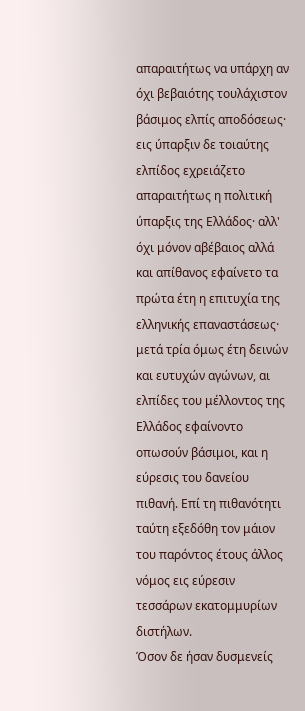απαραιτήτως να υπάρχη αν όχι βεβαιότης τουλάχιστον βάσιμος ελπίς αποδόσεως· εις ύπαρξιν δε τοιαύτης ελπίδος εχρειάζετο απαραιτήτως η πολιτική ύπαρξις της Ελλάδος· αλλ' όχι μόνον αβέβαιος αλλά και απίθανος εφαίνετο τα πρώτα έτη η επιτυχία της ελληνικής επαναστάσεως· μετά τρία όμως έτη δεινών και ευτυχών αγώνων, αι ελπίδες του μέλλοντος της Ελλάδος εφαίνοντο οπωσούν βάσιμοι, και η εύρεσις του δανείου πιθανή. Επί τη πιθανότητι ταύτη εξεδόθη τον μάιον του παρόντος έτους άλλος νόμος εις εύρεσιν τεσσάρων εκατομμυρίων διστήλων.
Όσον δε ήσαν δυσμενείς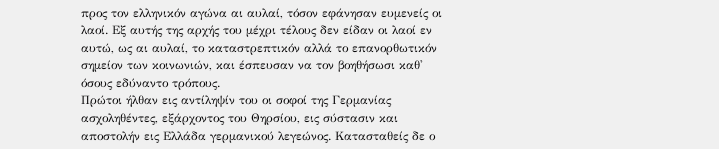προς τον ελληνικόν αγώνα αι αυλαί, τόσον εφάνησαν ευμενείς οι λαοί. Εξ αυτής της αρχής του μέχρι τέλους δεν είδαν οι λαοί εν αυτώ, ως αι αυλαί, το καταστρεπτικόν αλλά το επανορθωτικόν σημείον των κοινωνιών, και έσπευσαν να τον βοηθήσωσι καθ' όσους εδύναντο τρόπους.
Πρώτοι ήλθαν εις αντίληψίν του οι σοφοί της Γερμανίας ασχοληθέντες, εξάρχοντος του Θηρσίου, εις σύστασιν και αποστολήν εις Ελλάδα γερμανικού λεγεώνος. Κατασταθείς δε ο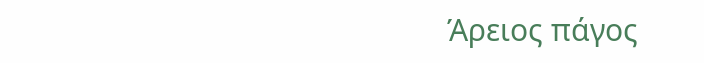Άρειος πάγος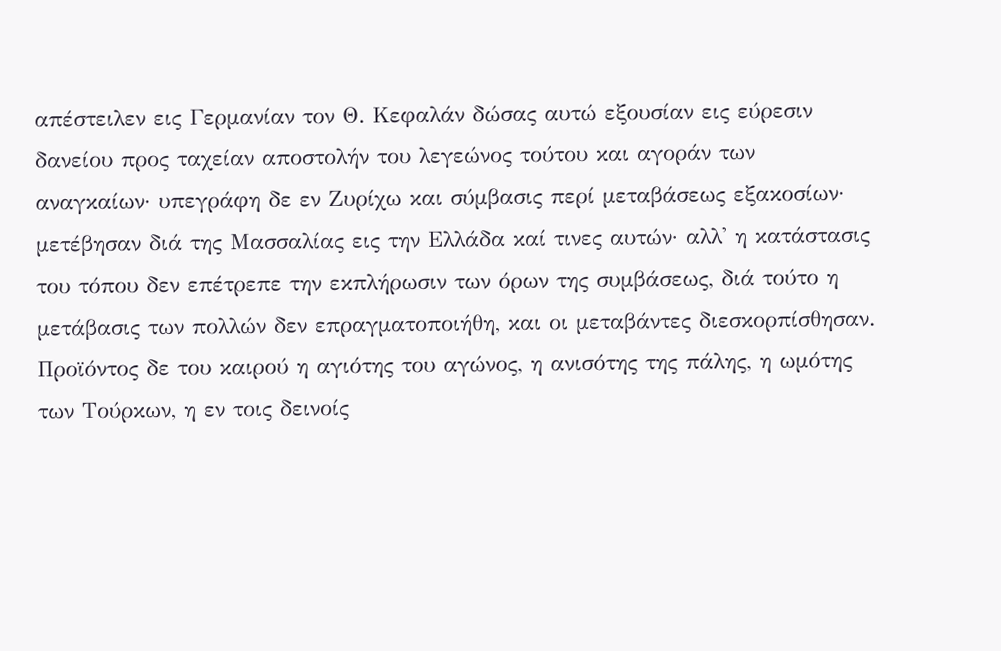απέστειλεν εις Γερμανίαν τον Θ. Κεφαλάν δώσας αυτώ εξουσίαν εις εύρεσιν δανείου προς ταχείαν αποστολήν του λεγεώνος τούτου και αγοράν των αναγκαίων· υπεγράφη δε εν Ζυρίχω και σύμβασις περί μεταβάσεως εξακοσίων· μετέβησαν διά της Μασσαλίας εις την Ελλάδα καί τινες αυτών· αλλ' η κατάστασις του τόπου δεν επέτρεπε την εκπλήρωσιν των όρων της συμβάσεως, διά τούτο η μετάβασις των πολλών δεν επραγματοποιήθη, και οι μεταβάντες διεσκορπίσθησαν.
Προϊόντος δε του καιρού η αγιότης του αγώνος, η ανισότης της πάλης, η ωμότης των Τούρκων, η εν τοις δεινοίς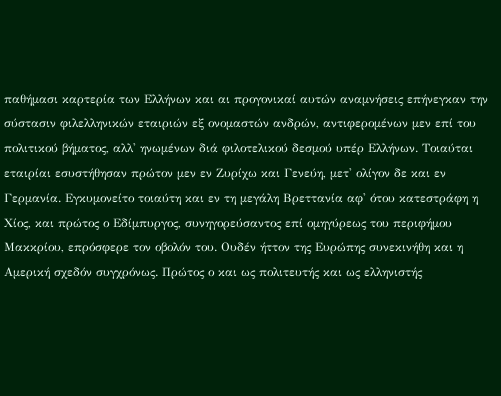παθήμασι καρτερία των Ελλήνων και αι προγονικαί αυτών αναμνήσεις επήνεγκαν την σύστασιν φιλελληνικών εταιριών εξ ονομαστών ανδρών, αντιφερομένων μεν επί του πολιτικού βήματος, αλλ' ηνωμένων διά φιλοτελικού δεσμού υπέρ Ελλήνων. Τοιαύται εταιρίαι εσυστήθησαν πρώτον μεν εν Ζυρίχω και Γενεύη, μετ' ολίγον δε και εν Γερμανία. Εγκυμονείτο τοιαύτη και εν τη μεγάλη Βρεττανία αφ' ότου κατεστράφη η Χίος, και πρώτος ο Εδίμπυργος, συνηγορεύσαντος επί ομηγύρεως του περιφήμου Μακκρίου, επρόσφερε τον οβολόν του. Ουδέν ήττον της Ευρώπης συνεκινήθη και η Αμερική σχεδόν συγχρόνως. Πρώτος ο και ως πολιτευτής και ως ελληνιστής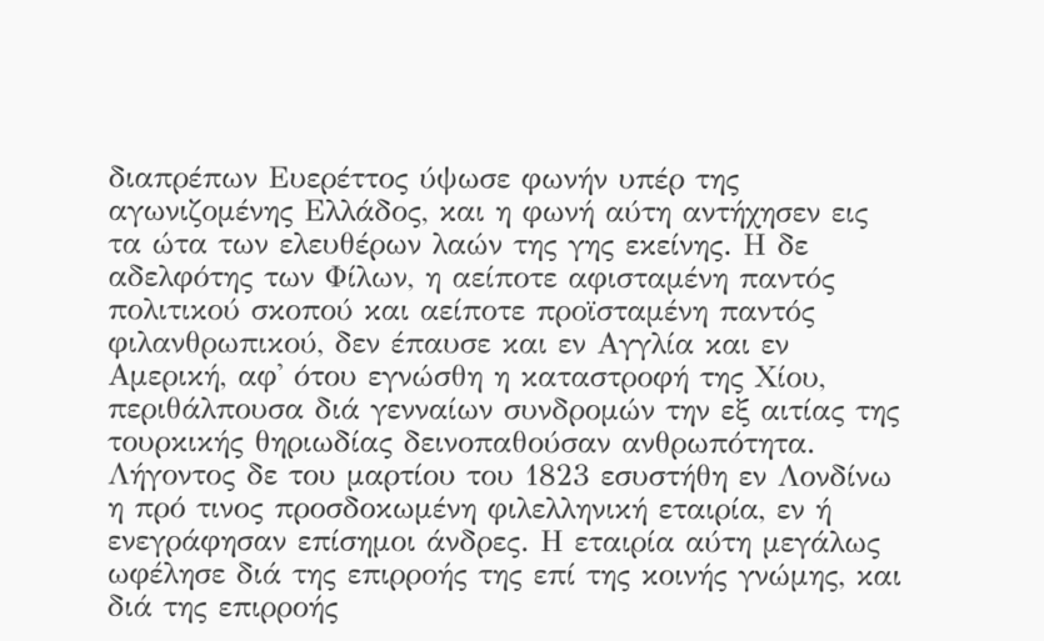διαπρέπων Ευερέττος ύψωσε φωνήν υπέρ της αγωνιζομένης Ελλάδος, και η φωνή αύτη αντήχησεν εις τα ώτα των ελευθέρων λαών της γης εκείνης. Η δε αδελφότης των Φίλων, η αείποτε αφισταμένη παντός πολιτικού σκοπού και αείποτε προϊσταμένη παντός φιλανθρωπικού, δεν έπαυσε και εν Αγγλία και εν Αμερική, αφ' ότου εγνώσθη η καταστροφή της Χίου, περιθάλπουσα διά γενναίων συνδρομών την εξ αιτίας της τουρκικής θηριωδίας δεινοπαθούσαν ανθρωπότητα. Λήγοντος δε του μαρτίου του 1823 εσυστήθη εν Λονδίνω η πρό τινος προσδοκωμένη φιλελληνική εταιρία, εν ή ενεγράφησαν επίσημοι άνδρες. Η εταιρία αύτη μεγάλως ωφέλησε διά της επιρροής της επί της κοινής γνώμης, και διά της επιρροής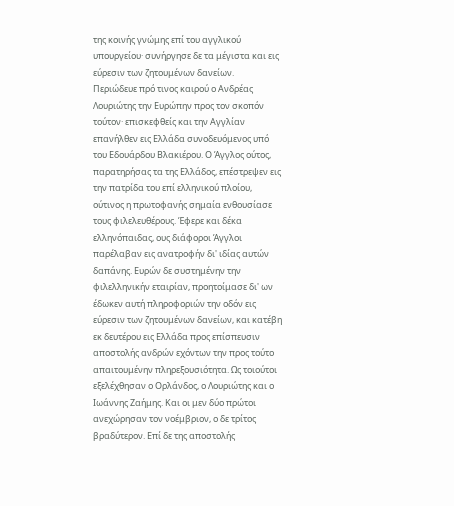της κοινής γνώμης επί του αγγλικού υπουργείου· συνήργησε δε τα μέγιστα και εις εύρεσιν των ζητουμένων δανείων.
Περιώδευε πρό τινος καιρού ο Ανδρέας Λουριώτης την Ευρώπην προς τον σκοπόν τούτον· επισκεφθείς και την Αγγλίαν επανήλθεν εις Ελλάδα συνοδευόμενος υπό του Εδουάρδου Βλακιέρου. Ο Άγγλος ούτος, παρατηρήσας τα της Ελλάδος, επέστρεψεν εις την πατρίδα του επί ελληνικού πλοίου, ούτινος η πρωτοφανής σημαία ενθουσίασε τους φιλελευθέρους. Έφερε και δέκα ελληνόπαιδας, ους διάφοροι Άγγλοι παρέλαβαν εις ανατροφήν δι' ιδίας αυτών δαπάνης. Ευρών δε συστημένην την φιλελληνικήν εταιρίαν, προητοίμασε δι' ων έδωκεν αυτή πληροφοριών την οδόν εις εύρεσιν των ζητουμένων δανείων, και κατέβη εκ δευτέρου εις Ελλάδα προς επίσπευσιν αποστολής ανδρών εχόντων την προς τούτο απαιτουμένην πληρεξουσιότητα. Ως τοιούτοι εξελέχθησαν ο Ορλάνδος, ο Λουριώτης και ο Ιωάννης Ζαήμης. Και οι μεν δύο πρώτοι ανεχώρησαν τον νοέμβριον, ο δε τρίτος βραδύτερον. Επί δε της αποστολής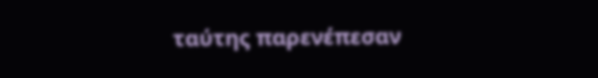ταύτης παρενέπεσαν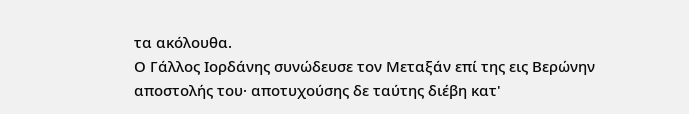τα ακόλουθα.
Ο Γάλλος Ιορδάνης συνώδευσε τον Μεταξάν επί της εις Βερώνην αποστολής του· αποτυχούσης δε ταύτης διέβη κατ'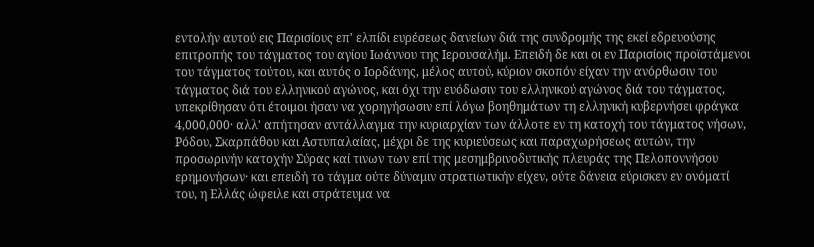εντολήν αυτού εις Παρισίους επ' ελπίδι ευρέσεως δανείων διά της συνδρομής της εκεί εδρευούσης επιτροπής του τάγματος του αγίου Ιωάννου της Ιερουσαλήμ. Επειδή δε και οι εν Παρισίοις προϊστάμενοι του τάγματος τούτου, και αυτός ο Ιορδάνης, μέλος αυτού, κύριον σκοπόν είχαν την ανόρθωσιν του τάγματος διά του ελληνικού αγώνος, και όχι την ευόδωσιν του ελληνικού αγώνος διά του τάγματος, υπεκρίθησαν ότι έτοιμοι ήσαν να χορηγήσωσιν επί λόγω βοηθημάτων τη ελληνική κυβερνήσει φράγκα 4,000,000· αλλ' απήτησαν αντάλλαγμα την κυριαρχίαν των άλλοτε εν τη κατοχή του τάγματος νήσων, Ρόδου, Σκαρπάθου και Αστυπαλαίας, μέχρι δε της κυριεύσεως και παραχωρήσεως αυτών, την προσωρινήν κατοχήν Σύρας καί τινων των επί της μεσημβρινοδυτικής πλευράς της Πελοποννήσου ερημονήσων· και επειδή το τάγμα ούτε δύναμιν στρατιωτικήν είχεν, ούτε δάνεια εύρισκεν εν ονόματί του, η Ελλάς ώφειλε και στράτευμα να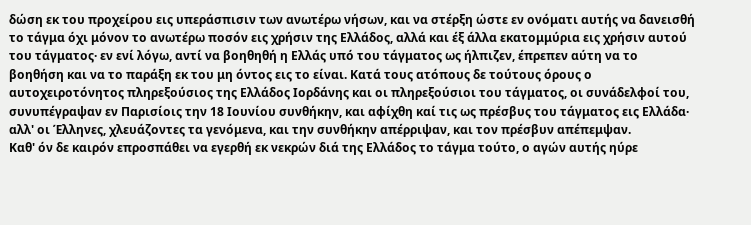δώση εκ του προχείρου εις υπεράσπισιν των ανωτέρω νήσων, και να στέρξη ώστε εν ονόματι αυτής να δανεισθή το τάγμα όχι μόνον το ανωτέρω ποσόν εις χρήσιν της Ελλάδος, αλλά και έξ άλλα εκατομμύρια εις χρήσιν αυτού του τάγματος· εν ενί λόγω, αντί να βοηθηθή η Ελλάς υπό του τάγματος ως ήλπιζεν, έπρεπεν αύτη να το βοηθήση και να το παράξη εκ του μη όντος εις το είναι. Κατά τους ατόπους δε τούτους όρους ο αυτοχειροτόνητος πληρεξούσιος της Ελλάδος Ιορδάνης και οι πληρεξούσιοι του τάγματος, οι συνάδελφοί του, συνυπέγραψαν εν Παρισίοις την 18 Ιουνίου συνθήκην, και αφίχθη καί τις ως πρέσβυς του τάγματος εις Ελλάδα· αλλ' οι Έλληνες, χλευάζοντες τα γενόμενα, και την συνθήκην απέρριψαν, και τον πρέσβυν απέπεμψαν.
Καθ' όν δε καιρόν επροσπάθει να εγερθή εκ νεκρών διά της Ελλάδος το τάγμα τούτο, ο αγών αυτής ηύρε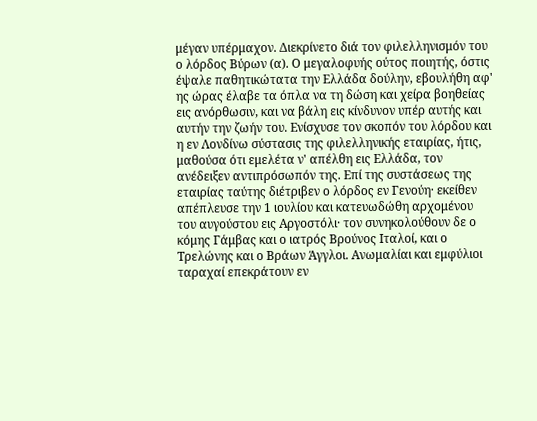μέγαν υπέρμαχον. Διεκρίνετο διά τον φιλελληνισμόν του ο λόρδος Βύρων (α). Ο μεγαλοφυής ούτος ποιητής, όστις έψαλε παθητικώτατα την Ελλάδα δούλην, εβουλήθη αφ' ης ώρας έλαβε τα όπλα να τη δώση και χείρα βοηθείας εις ανόρθωσιν, και να βάλη εις κίνδυνον υπέρ αυτής και αυτήν την ζωήν του. Ενίσχυσε τον σκοπόν του λόρδου και η εν Λονδίνω σύστασις της φιλελληνικής εταιρίας, ήτις, μαθούσα ότι εμελέτα ν' απέλθη εις Ελλάδα, τον ανέδειξεν αντιπρόσωπόν της. Επί της συστάσεως της εταιρίας ταύτης διέτριβεν ο λόρδος εν Γενούη· εκείθεν απέπλευσε την 1 ιουλίου και κατευωδώθη αρχομένου του αυγούστου εις Αργοστόλι· τον συνηκολούθουν δε ο κόμης Γάμβας και ο ιατρός Βρούνος Ιταλοί, και ο Τρελώνης και ο Βράων Άγγλοι. Ανωμαλίαι και εμφύλιοι ταραχαί επεκράτουν εν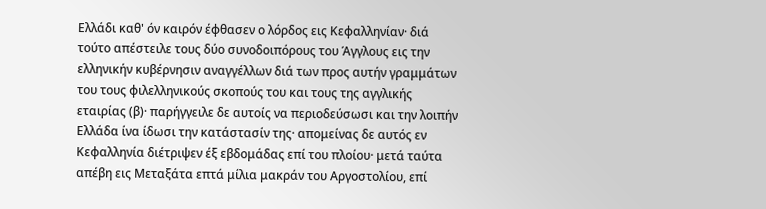Ελλάδι καθ' όν καιρόν έφθασεν ο λόρδος εις Κεφαλληνίαν· διά τούτο απέστειλε τους δύο συνοδοιπόρους του Άγγλους εις την ελληνικήν κυβέρνησιν αναγγέλλων διά των προς αυτήν γραμμάτων του τους φιλελληνικούς σκοπούς του και τους της αγγλικής εταιρίας (β)· παρήγγειλε δε αυτοίς να περιοδεύσωσι και την λοιπήν Ελλάδα ίνα ίδωσι την κατάστασίν της· απομείνας δε αυτός εν Κεφαλληνία διέτριψεν έξ εβδομάδας επί του πλοίου· μετά ταύτα απέβη εις Μεταξάτα επτά μίλια μακράν του Αργοστολίου, επί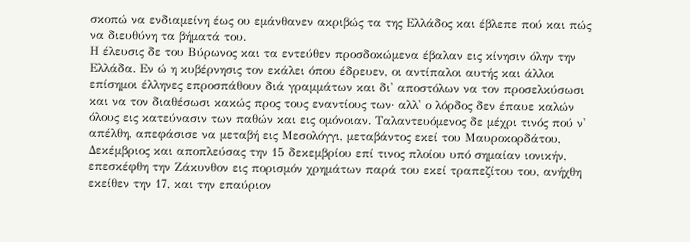σκοπώ να ενδιαμείνη έως ου εμάνθανεν ακριβώς τα της Ελλάδος και έβλεπε πού και πώς να διευθύνη τα βήματά του.
Η έλευσις δε του Βύρωνος και τα εντεύθεν προσδοκώμενα έβαλαν εις κίνησιν όλην την Ελλάδα. Εν ώ η κυβέρνησις τον εκάλει όπου έδρευεν, οι αντίπαλοι αυτής και άλλοι επίσημοι έλληνες επροσπάθουν διά γραμμάτων και δι' αποστόλων να τον προσελκύσωσι και να τον διαθέσωσι κακώς προς τους εναντίους των· αλλ' ο λόρδος δεν έπαυε καλών όλους εις κατεύνασιν των παθών και εις ομόνοιαν. Ταλαντευόμενος δε μέχρι τινός πού ν' απέλθη, απεφάσισε να μεταβή εις Μεσολόγγι, μεταβάντος εκεί του Μαυροκορδάτου,
Δεκέμβριος και αποπλεύσας την 15 δεκεμβρίου επί τινος πλοίου υπό σημαίαν ιονικήν, επεσκέφθη την Ζάκυνθον εις πορισμόν χρημάτων παρά του εκεί τραπεζίτου του, ανήχθη εκείθεν την 17, και την επαύριον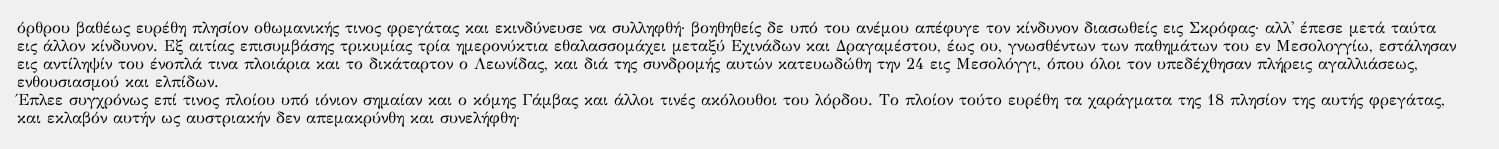όρθρου βαθέως ευρέθη πλησίον οθωμανικής τινος φρεγάτας και εκινδύνευσε να συλληφθή· βοηθηθείς δε υπό του ανέμου απέφυγε τον κίνδυνον διασωθείς εις Σκρόφας· αλλ' έπεσε μετά ταύτα εις άλλον κίνδυνον. Εξ αιτίας επισυμβάσης τρικυμίας τρία ημερονύκτια εθαλασσομάχει μεταξύ Εχινάδων και Δραγαμέστου, έως ου, γνωσθέντων των παθημάτων του εν Μεσολογγίω, εστάλησαν εις αντίληψίν του ένοπλά τινα πλοιάρια και το δικάταρτον ο Λεωνίδας, και διά της συνδρομής αυτών κατευωδώθη την 24 εις Μεσολόγγι, όπου όλοι τον υπεδέχθησαν πλήρεις αγαλλιάσεως, ενθουσιασμού και ελπίδων.
Έπλεε συγχρόνως επί τινος πλοίου υπό ιόνιον σημαίαν και ο κόμης Γάμβας και άλλοι τινές ακόλουθοι του λόρδου. Το πλοίον τούτο ευρέθη τα χαράγματα της 18 πλησίον της αυτής φρεγάτας, και εκλαβόν αυτήν ως αυστριακήν δεν απεμακρύνθη και συνελήφθη·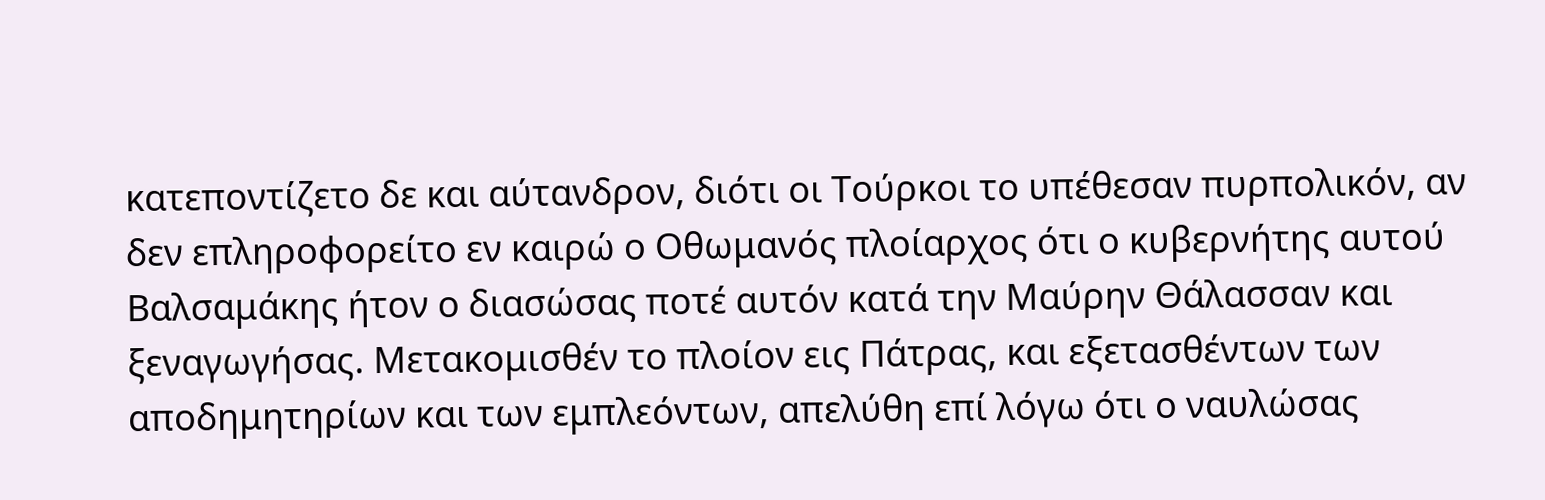κατεποντίζετο δε και αύτανδρον, διότι οι Τούρκοι το υπέθεσαν πυρπολικόν, αν δεν επληροφορείτο εν καιρώ ο Οθωμανός πλοίαρχος ότι ο κυβερνήτης αυτού Βαλσαμάκης ήτον ο διασώσας ποτέ αυτόν κατά την Μαύρην Θάλασσαν και ξεναγωγήσας. Μετακομισθέν το πλοίον εις Πάτρας, και εξετασθέντων των αποδημητηρίων και των εμπλεόντων, απελύθη επί λόγω ότι ο ναυλώσας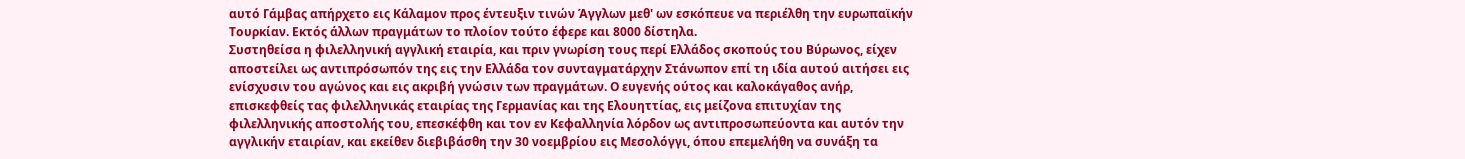αυτό Γάμβας απήρχετο εις Κάλαμον προς έντευξιν τινών Άγγλων μεθ' ων εσκόπευε να περιέλθη την ευρωπαϊκήν Τουρκίαν. Εκτός άλλων πραγμάτων το πλοίον τούτο έφερε και 8000 δίστηλα.
Συστηθείσα η φιλελληνική αγγλική εταιρία, και πριν γνωρίση τους περί Ελλάδος σκοπούς του Βύρωνος, είχεν αποστείλει ως αντιπρόσωπόν της εις την Ελλάδα τον συνταγματάρχην Στάνωπον επί τη ιδία αυτού αιτήσει εις ενίσχυσιν του αγώνος και εις ακριβή γνώσιν των πραγμάτων. Ο ευγενής ούτος και καλοκάγαθος ανήρ, επισκεφθείς τας φιλελληνικάς εταιρίας της Γερμανίας και της Ελουηττίας, εις μείζονα επιτυχίαν της φιλελληνικής αποστολής του, επεσκέφθη και τον εν Κεφαλληνία λόρδον ως αντιπροσωπεύοντα και αυτόν την αγγλικήν εταιρίαν, και εκείθεν διεβιβάσθη την 30 νοεμβρίου εις Μεσολόγγι, όπου επεμελήθη να συνάξη τα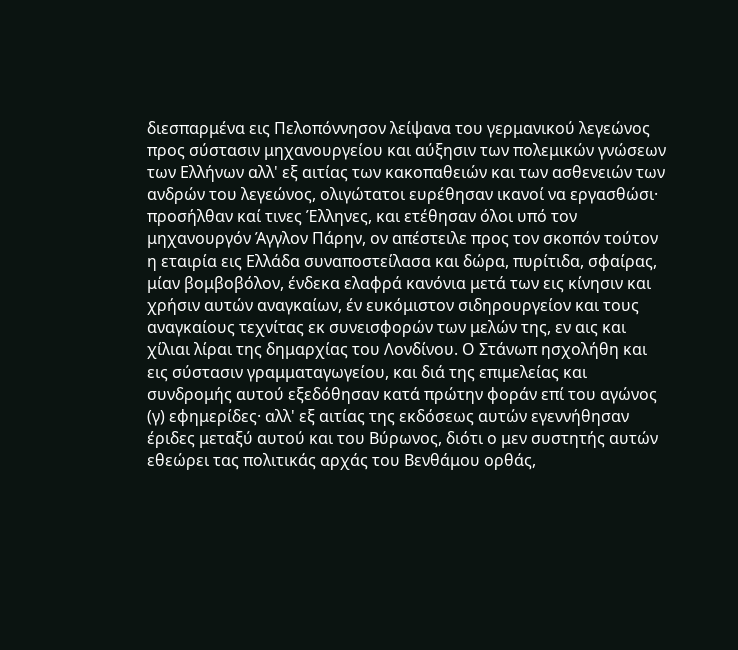διεσπαρμένα εις Πελοπόννησον λείψανα του γερμανικού λεγεώνος προς σύστασιν μηχανουργείου και αύξησιν των πολεμικών γνώσεων των Ελλήνων αλλ' εξ αιτίας των κακοπαθειών και των ασθενειών των ανδρών του λεγεώνος, ολιγώτατοι ευρέθησαν ικανοί να εργασθώσι· προσήλθαν καί τινες Έλληνες, και ετέθησαν όλοι υπό τον μηχανουργόν Άγγλον Πάρην, ον απέστειλε προς τον σκοπόν τούτον η εταιρία εις Ελλάδα συναποστείλασα και δώρα, πυρίτιδα, σφαίρας, μίαν βομβοβόλον, ένδεκα ελαφρά κανόνια μετά των εις κίνησιν και χρήσιν αυτών αναγκαίων, έν ευκόμιστον σιδηρουργείον και τους αναγκαίους τεχνίτας εκ συνεισφορών των μελών της, εν αις και χίλιαι λίραι της δημαρχίας του Λονδίνου. Ο Στάνωπ ησχολήθη και εις σύστασιν γραμματαγωγείου, και διά της επιμελείας και συνδρομής αυτού εξεδόθησαν κατά πρώτην φοράν επί του αγώνος (γ) εφημερίδες· αλλ' εξ αιτίας της εκδόσεως αυτών εγεννήθησαν έριδες μεταξύ αυτού και του Βύρωνος, διότι ο μεν συστητής αυτών εθεώρει τας πολιτικάς αρχάς του Βενθάμου ορθάς,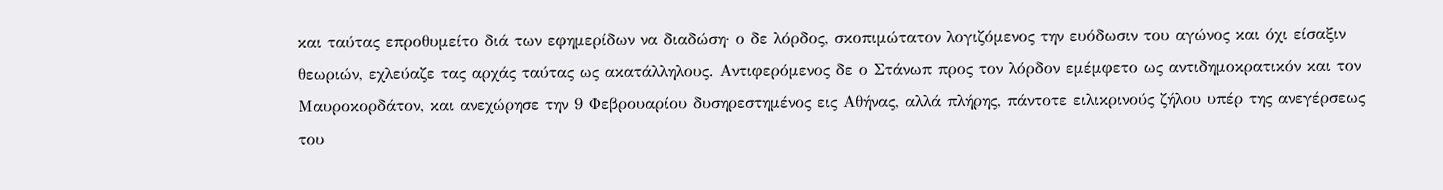και ταύτας επροθυμείτο διά των εφημερίδων να διαδώση· ο δε λόρδος, σκοπιμώτατον λογιζόμενος την ευόδωσιν του αγώνος και όχι είσαξιν θεωριών, εχλεύαζε τας αρχάς ταύτας ως ακατάλληλους. Αντιφερόμενος δε ο Στάνωπ προς τον λόρδον εμέμφετο ως αντιδημοκρατικόν και τον Μαυροκορδάτον, και ανεχώρησε την 9 Φεβρουαρίου δυσηρεστημένος εις Αθήνας, αλλά πλήρης, πάντοτε ειλικρινούς ζήλου υπέρ της ανεγέρσεως του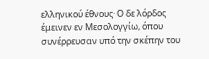ελληνικού έθνους· Ο δε λόρδος έμεινεν εν Μεσολογγίω, όπου συνέρρευσαν υπό την σκέπην του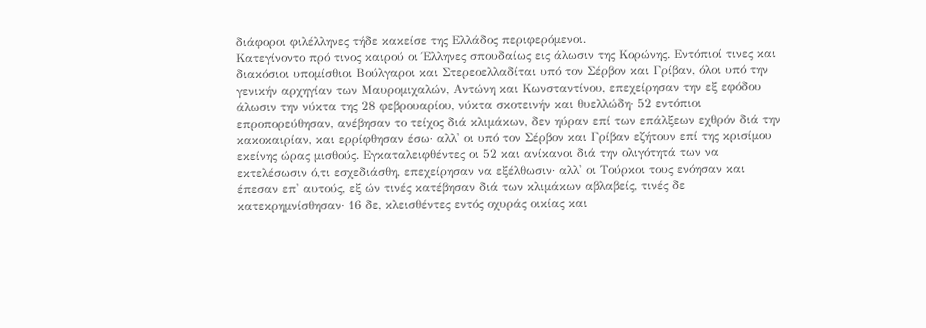διάφοροι φιλέλληνες τήδε κακείσε της Ελλάδος περιφερόμενοι.
Κατεγίνοντο πρό τινος καιρού οι Έλληνες σπουδαίως εις άλωσιν της Κορώνης. Εντόπιοί τινες και διακόσιοι υπομίσθιοι Βούλγαροι και Στερεοελλαδίται υπό τον Σέρβον και Γρίβαν, όλοι υπό την γενικήν αρχηγίαν των Μαυρομιχαλών, Αντώνη και Κωνσταντίνου, επεχείρησαν την εξ εφόδου άλωσιν την νύκτα της 28 φεβρουαρίου, νύκτα σκοτεινήν και θυελλώδη· 52 εντόπιοι επροπορεύθησαν, ανέβησαν το τείχος διά κλιμάκων, δεν ηύραν επί των επάλξεων εχθρόν διά την κακοκαιρίαν, και ερρίφθησαν έσω· αλλ' οι υπό τον Σέρβον και Γρίβαν εζήτουν επί της κρισίμου εκείνης ώρας μισθούς. Εγκαταλειφθέντες οι 52 και ανίκανοι διά την ολιγότητά των να εκτελέσωσιν ό,τι εσχεδιάσθη, επεχείρησαν να εξέλθωσιν· αλλ' οι Τούρκοι τους ενόησαν και έπεσαν επ' αυτούς, εξ ών τινές κατέβησαν διά των κλιμάκων αβλαβείς, τινές δε κατεκρημνίσθησαν· 16 δε, κλεισθέντες εντός οχυράς οικίας και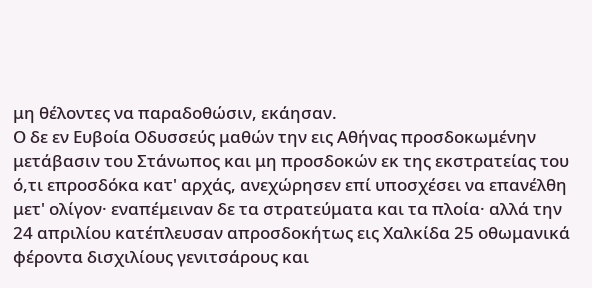μη θέλοντες να παραδοθώσιν, εκάησαν.
Ο δε εν Ευβοία Οδυσσεύς μαθών την εις Αθήνας προσδοκωμένην μετάβασιν του Στάνωπος και μη προσδοκών εκ της εκστρατείας του ό,τι επροσδόκα κατ' αρχάς, ανεχώρησεν επί υποσχέσει να επανέλθη μετ' ολίγον· εναπέμειναν δε τα στρατεύματα και τα πλοία· αλλά την 24 απριλίου κατέπλευσαν απροσδοκήτως εις Χαλκίδα 25 οθωμανικά φέροντα δισχιλίους γενιτσάρους και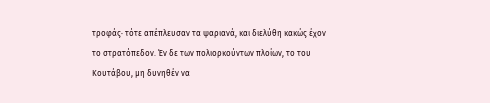τροφάς· τότε απέπλευσαν τα ψαριανά, και διελύθη κακώς έχον το στρατόπεδον. Έν δε των πολιορκούντων πλοίων, το του Κουτάβου, μη δυνηθέν να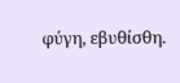φύγη, εβυθίσθη.